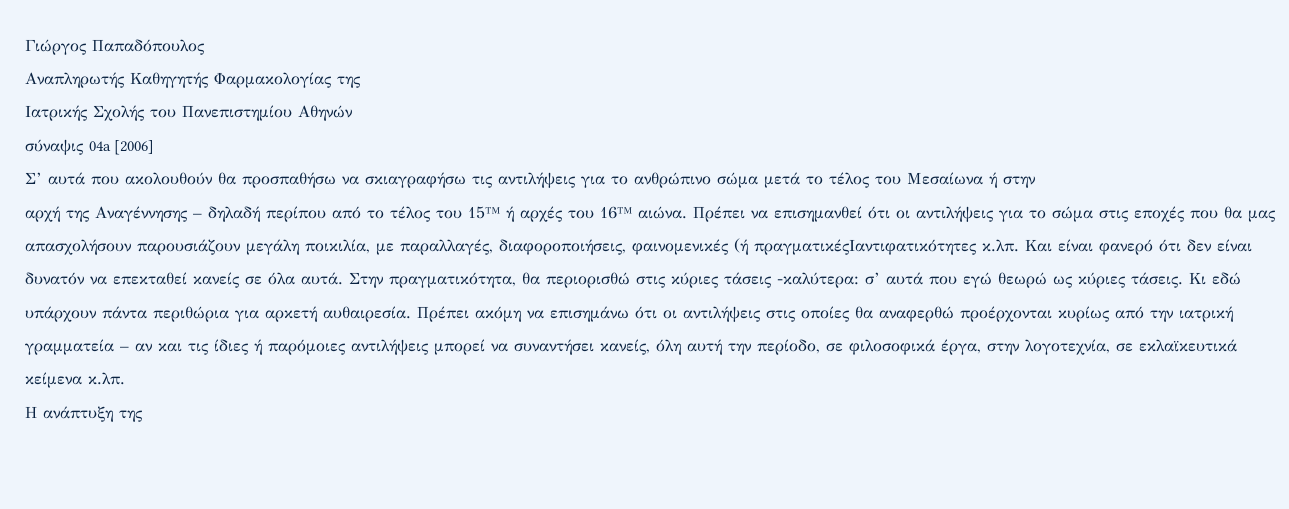Γιώργος Παπαδόπουλος
Αναπληρωτής Καθηγητής Φαρμακολογίας της
Ιατρικής Σχολής του Πανεπιστημίου Αθηνών
σύναψις 04a [2006]
Σ’ αυτά που ακολουθούν θα προσπαθήσω να σκιαγραφήσω τις αντιλήψεις για το ανθρώπινο σώμα μετά το τέλος του Μεσαίωνα ή στην
αρχή της Αναγέννησης – δηλαδή περίπου από το τέλος του 15™ ή αρχές του 16™ αιώνα. Πρέπει να επισημανθεί ότι οι αντιλήψεις για το σώμα στις εποχές που θα μας απασχολήσουν παρουσιάζουν μεγάλη ποικιλία, με παραλλαγές, διαφοροποιήσεις, φαινομενικές (ή πραγματικέςIαντιφατικότητες κ.λπ. Και είναι φανερό ότι δεν είναι δυνατόν να επεκταθεί κανείς σε όλα αυτά. Στην πραγματικότητα, θα περιορισθώ στις κύριες τάσεις -καλύτερα: σ’ αυτά που εγώ θεωρώ ως κύριες τάσεις. Κι εδώ υπάρχουν πάντα περιθώρια για αρκετή αυθαιρεσία. Πρέπει ακόμη να επισημάνω ότι οι αντιλήψεις στις οποίες θα αναφερθώ προέρχονται κυρίως από την ιατρική γραμματεία – αν και τις ίδιες ή παρόμοιες αντιλήψεις μπορεί να συναντήσει κανείς, όλη αυτή την περίοδο, σε φιλοσοφικά έργα, στην λογοτεχνία, σε εκλαϊκευτικά κείμενα κ.λπ.
Η ανάπτυξη της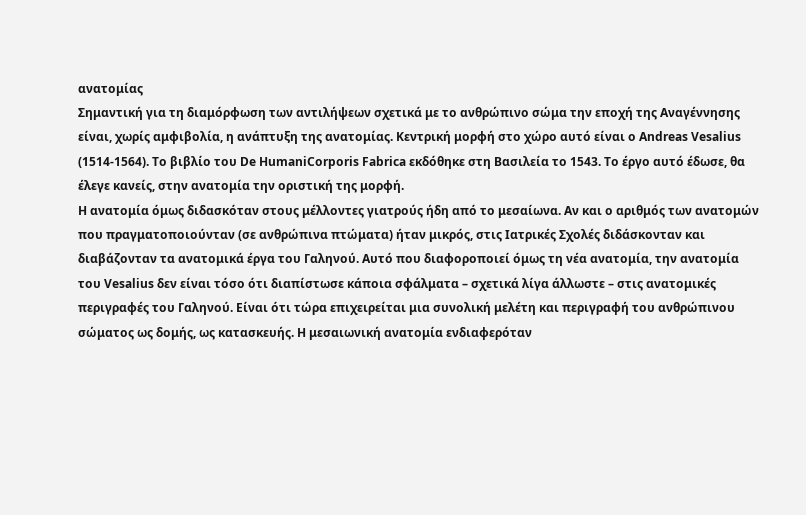ανατομίας
Σημαντική για τη διαμόρφωση των αντιλήψεων σχετικά με το ανθρώπινο σώμα την εποχή της Αναγέννησης είναι, χωρίς αμφιβολία, η ανάπτυξη της ανατομίας. Κεντρική μορφή στο χώρο αυτό είναι ο Andreas Vesalius (1514-1564). Το βιβλίο του De HumaniCorporis Fabrica εκδόθηκε στη Βασιλεία το 1543. Το έργο αυτό έδωσε, θα έλεγε κανείς, στην ανατομία την οριστική της μορφή.
Η ανατομία όμως διδασκόταν στους μέλλοντες γιατρούς ήδη από το μεσαίωνα. Αν και ο αριθμός των ανατομών που πραγματοποιούνταν (σε ανθρώπινα πτώματα) ήταν μικρός, στις Ιατρικές Σχολές διδάσκονταν και διαβάζονταν τα ανατομικά έργα του Γαληνού. Αυτό που διαφοροποιεί όμως τη νέα ανατομία, την ανατομία του Vesalius δεν είναι τόσο ότι διαπίστωσε κάποια σφάλματα – σχετικά λίγα άλλωστε – στις ανατομικές περιγραφές του Γαληνού. Είναι ότι τώρα επιχειρείται μια συνολική μελέτη και περιγραφή του ανθρώπινου σώματος ως δομής, ως κατασκευής. Η μεσαιωνική ανατομία ενδιαφερόταν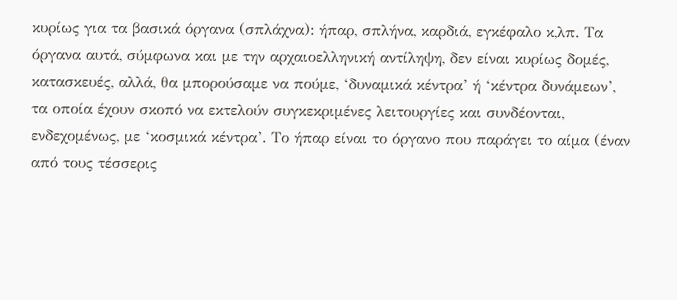κυρίως για τα βασικά όργανα (σπλάχνα): ήπαρ, σπλήνα, καρδιά, εγκέφαλο κ,λπ. Τα όργανα αυτά, σύμφωνα και με την αρχαιοελληνική αντίληψη, δεν είναι κυρίως δομές, κατασκευές, αλλά, θα μπορούσαμε να πούμε, ‘δυναμικά κέντρα’ ή ‘κέντρα δυνάμεων’, τα οποία έχουν σκοπό να εκτελούν συγκεκριμένες λειτουργίες και συνδέονται, ενδεχομένως, με ‘κοσμικά κέντρα’. Το ήπαρ είναι το όργανο που παράγει το αίμα (έναν από τους τέσσερις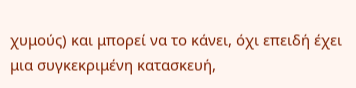χυμούς) και μπορεί να το κάνει, όχι επειδή έχει μια συγκεκριμένη κατασκευή,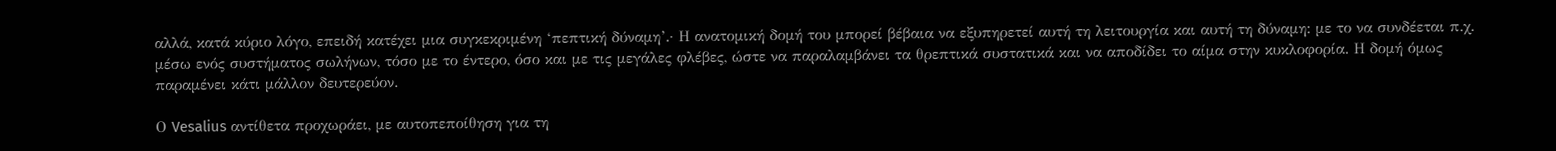αλλά, κατά κύριο λόγο, επειδή κατέχει μια συγκεκριμένη ‘πεπτική δύναμη’.· Η ανατομική δομή του μπορεί βέβαια να εξυπηρετεί αυτή τη λειτουργία και αυτή τη δύναμη: με το να συνδέεται π.χ. μέσω ενός συστήματος σωλήνων, τόσο με το έντερο, όσο και με τις μεγάλες φλέβες, ώστε να παραλαμβάνει τα θρεπτικά συστατικά και να αποδίδει το αίμα στην κυκλοφορία. Η δομή όμως παραμένει κάτι μάλλον δευτερεύον.

Ο Vesalius αντίθετα προχωράει, με αυτοπεποίθηση για τη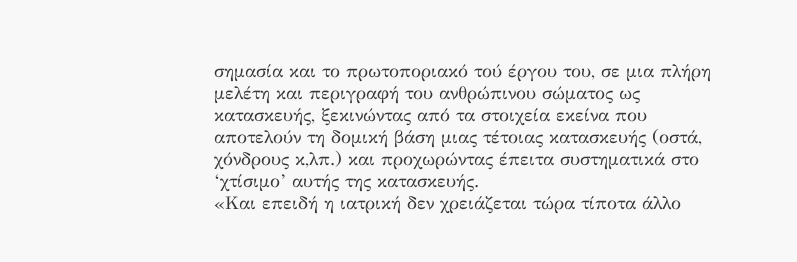σημασία και το πρωτοποριακό τού έργου του, σε μια πλήρη μελέτη και περιγραφή του ανθρώπινου σώματος ως κατασκευής, ξεκινώντας από τα στοιχεία εκείνα που αποτελούν τη δομική βάση μιας τέτοιας κατασκευής (οστά, χόνδρους κ,λπ.) και προχωρώντας έπειτα συστηματικά στο ‘χτίσιμο’ αυτής της κατασκευής.
«Και επειδή η ιατρική δεν χρειάζεται τώρα τίποτα άλλο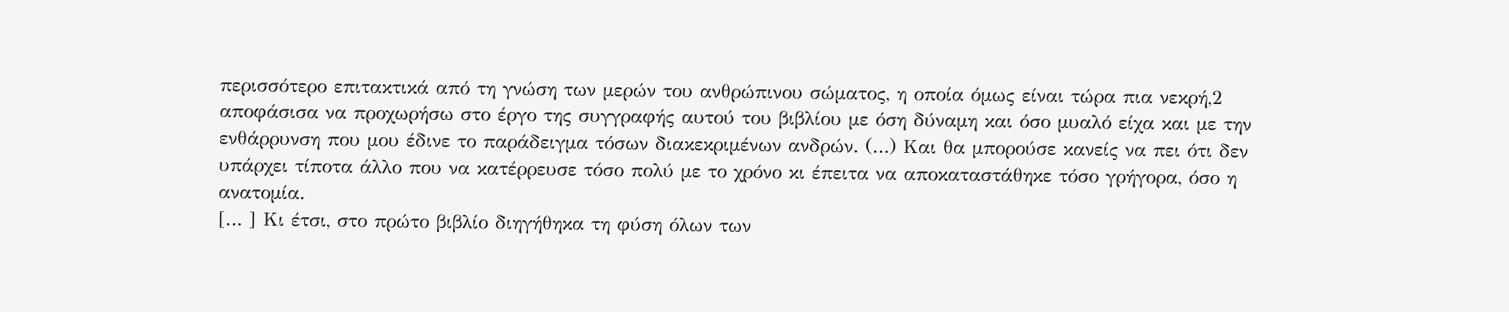περισσότερο επιτακτικά από τη γνώση των μερών του ανθρώπινου σώματος, η οποία όμως είναι τώρα πια νεκρή,2 αποφάσισα να προχωρήσω στο έργο της συγγραφής αυτού του βιβλίου με όση δύναμη και όσο μυαλό είχα και με την ενθάρρυνση που μου έδινε το παράδειγμα τόσων διακεκριμένων ανδρών. (…) Και θα μπορούσε κανείς να πει ότι δεν υπάρχει τίποτα άλλο που να κατέρρευσε τόσο πολύ με το χρόνο κι έπειτα να αποκαταστάθηκε τόσο γρήγορα, όσο η ανατομία.
[… ] Κι έτσι, στο πρώτο βιβλίο διηγήθηκα τη φύση όλων των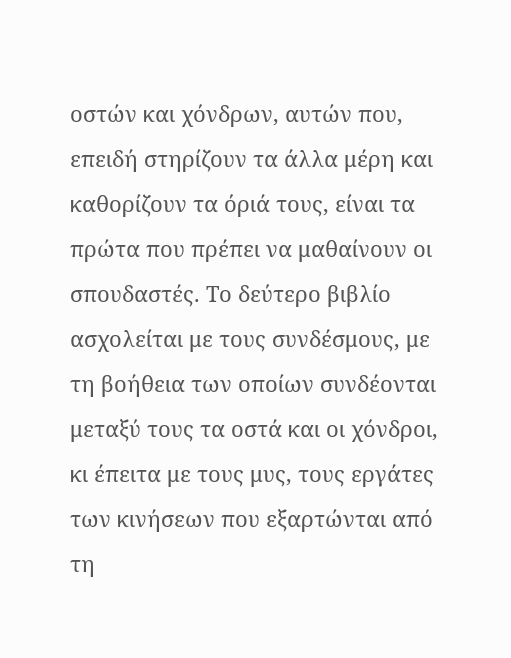οστών και χόνδρων, αυτών που, επειδή στηρίζουν τα άλλα μέρη και καθορίζουν τα όριά τους, είναι τα πρώτα που πρέπει να μαθαίνουν οι σπουδαστές. Το δεύτερο βιβλίο ασχολείται με τους συνδέσμους, με τη βοήθεια των οποίων συνδέονται μεταξύ τους τα οστά και οι χόνδροι, κι έπειτα με τους μυς, τους εργάτες των κινήσεων που εξαρτώνται από τη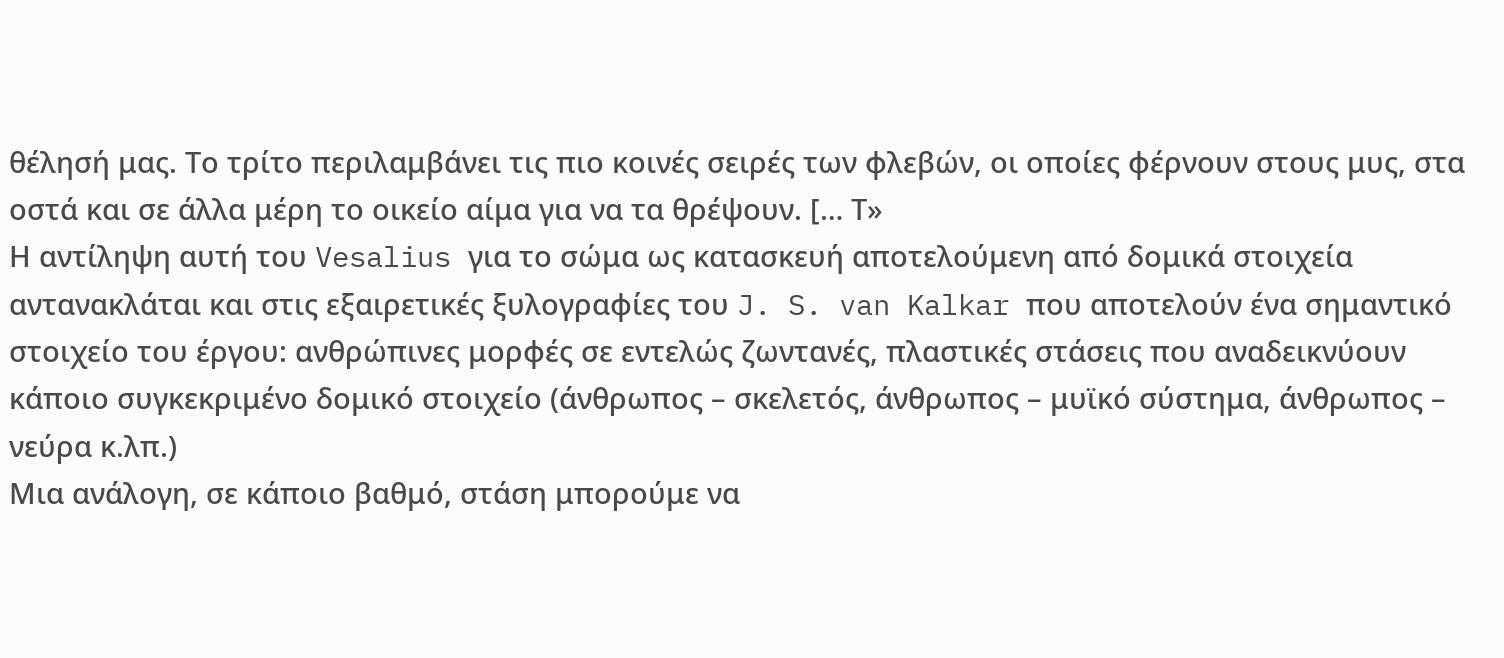θέλησή μας. Το τρίτο περιλαμβάνει τις πιο κοινές σειρές των φλεβών, οι οποίες φέρνουν στους μυς, στα οστά και σε άλλα μέρη το οικείο αίμα για να τα θρέψουν. [… Τ»
Η αντίληψη αυτή του Vesalius για το σώμα ως κατασκευή αποτελούμενη από δομικά στοιχεία αντανακλάται και στις εξαιρετικές ξυλογραφίες του J. S. van Kalkar που αποτελούν ένα σημαντικό στοιχείο του έργου: ανθρώπινες μορφές σε εντελώς ζωντανές, πλαστικές στάσεις που αναδεικνύουν κάποιο συγκεκριμένο δομικό στοιχείο (άνθρωπος – σκελετός, άνθρωπος – μυϊκό σύστημα, άνθρωπος – νεύρα κ.λπ.)
Μια ανάλογη, σε κάποιο βαθμό, στάση μπορούμε να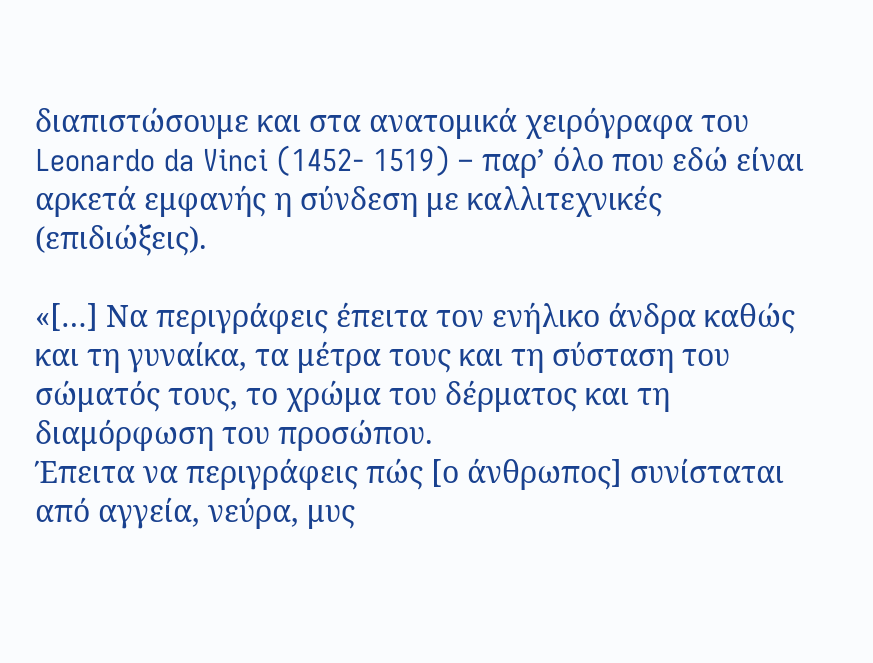διαπιστώσουμε και στα ανατομικά χειρόγραφα του Leonardo da Vinci (1452- 1519) – παρ’ όλο που εδώ είναι αρκετά εμφανής η σύνδεση με καλλιτεχνικές (επιδιώξεις).

«[…] Να περιγράφεις έπειτα τον ενήλικο άνδρα καθώς και τη γυναίκα, τα μέτρα τους και τη σύσταση του σώματός τους, το χρώμα του δέρματος και τη διαμόρφωση του προσώπου.
Έπειτα να περιγράφεις πώς [ο άνθρωπος] συνίσταται από αγγεία, νεύρα, μυς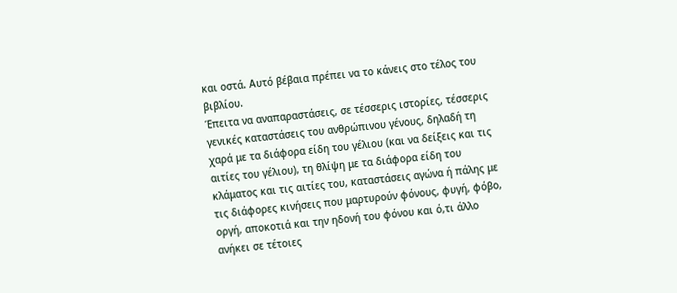και οστά. Αυτό βέβαια πρέπει να το κάνεις στο τέλος του βιβλίου.
Έπειτα να αναπαραστάσεις, σε τέσσερις ιστορίες, τέσσερις γενικές καταστάσεις του ανθρώπινου γένους, δηλαδή τη χαρά με τα διάφορα είδη του γέλιου (και να δείξεις και τις αιτίες του γέλιου), τη θλίψη με τα διάφορα είδη του κλάματος και τις αιτίες του, καταστάσεις αγώνα ή πάλης με τις διάφορες κινήσεις που μαρτυρούν φόνους, φυγή, φόβο, οργή, αποκοτιά και την ηδονή του φόνου και ό,τι άλλο ανήκει σε τέτοιες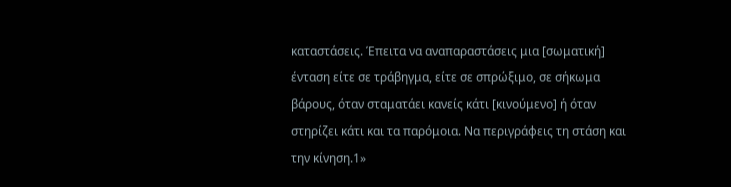καταστάσεις. Έπειτα να αναπαραστάσεις μια [σωματική] ένταση είτε σε τράβηγμα, είτε σε σπρώξιμο, σε σήκωμα βάρους, όταν σταματάει κανείς κάτι [κινούμενο] ή όταν στηρίζει κάτι και τα παρόμοια. Να περιγράφεις τη στάση και την κίνηση.1»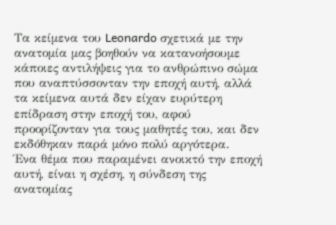Τα κείμενα του Leonardo σχετικά με την ανατομία μας βοηθούν να κατανοήσουμε κάποιες αντιλήψεις για το ανθρώπινο σώμα που αναπτύσσονταν την εποχή αυτή, αλλά τα κείμενα αυτά δεν είχαν ευρύτερη επίδραση στην εποχή του, αφού προορίζονταν για τους μαθητές του, και δεν εκδόθηκαν παρά μόνο πολύ αργότερα.
Ένα θέμα που παραμένει ανοικτό την εποχή αυτή, είναι η σχέση, η σύνδεση της ανατομίας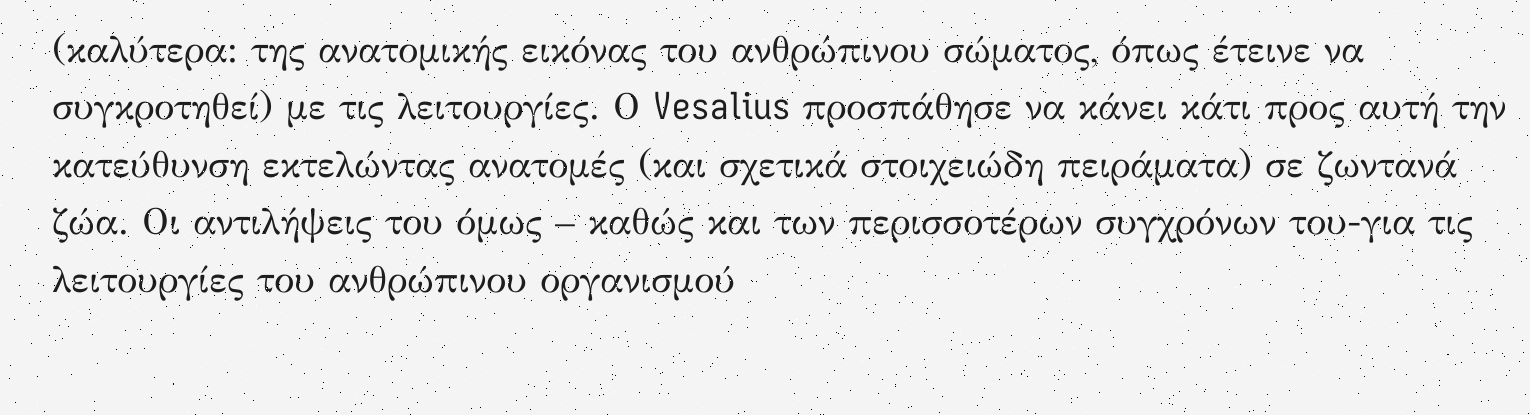(καλύτερα: της ανατομικής εικόνας του ανθρώπινου σώματος, όπως έτεινε να συγκροτηθεί) με τις λειτουργίες. Ο Vesalius προσπάθησε να κάνει κάτι προς αυτή την κατεύθυνση εκτελώντας ανατομές (και σχετικά στοιχειώδη πειράματα) σε ζωντανά ζώα. Οι αντιλήψεις του όμως – καθώς και των περισσοτέρων συγχρόνων του-για τις λειτουργίες του ανθρώπινου οργανισμού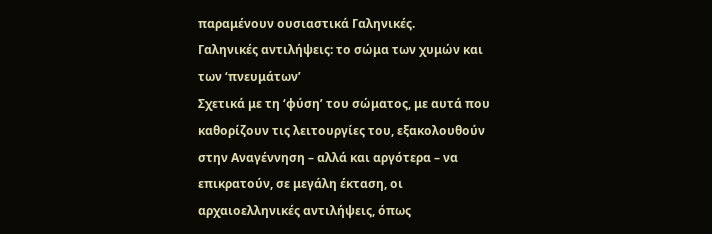παραμένουν ουσιαστικά Γαληνικές.
Γαληνικές αντιλήψεις: το σώμα των χυμών και των ‘πνευμάτων’
Σχετικά με τη ‘φύση’ του σώματος, με αυτά που καθορίζουν τις λειτουργίες του, εξακολουθούν στην Αναγέννηση – αλλά και αργότερα – να επικρατούν, σε μεγάλη έκταση, οι αρχαιοελληνικές αντιλήψεις, όπως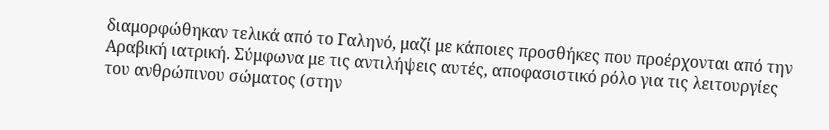διαμορφώθηκαν τελικά από το Γαληνό, μαζί με κάποιες προσθήκες που προέρχονται από την Αραβική ιατρική. Σύμφωνα με τις αντιλήψεις αυτές, αποφασιστικό ρόλο για τις λειτουργίες του ανθρώπινου σώματος (στην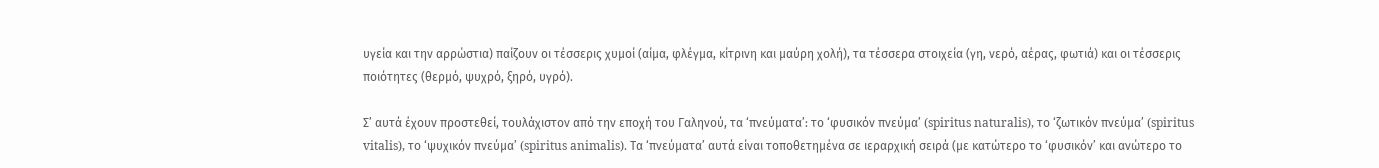υγεία και την αρρώστια) παίζουν οι τέσσερις χυμοί (αίμα, φλέγμα, κίτρινη και μαύρη χολή), τα τέσσερα στοιχεία (γη, νερό, αέρας, φωτιά) και οι τέσσερις ποιότητες (θερμό, ψυχρό, ξηρό, υγρό).

Σ’ αυτά έχουν προστεθεί, τουλάχιστον από την εποχή του Γαληνού, τα ‘πνεύματα’: το ‘φυσικόν πνεύμα’ (spiritus naturalis), το ‘ζωτικόν πνεύμα’ (spiritus vitalis), το ‘ψυχικόν πνεύμα’ (spiritus animalis). Τα ‘πνεύματα’ αυτά είναι τοποθετημένα σε ιεραρχική σειρά (με κατώτερο το ‘φυσικόν’ και ανώτερο το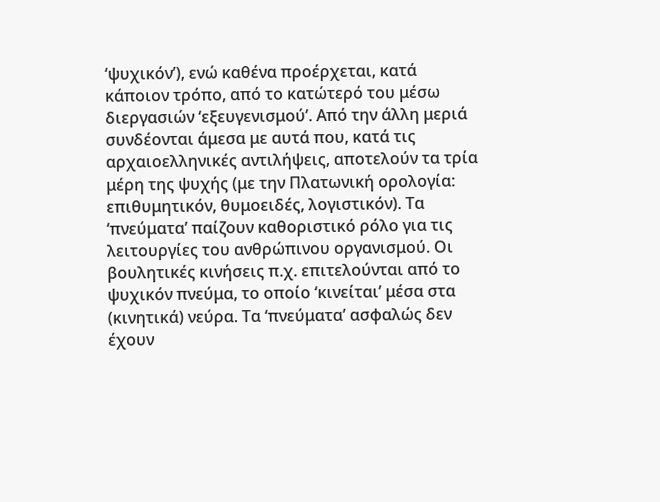‘ψυχικόν’), ενώ καθένα προέρχεται, κατά κάποιον τρόπο, από το κατώτερό του μέσω διεργασιών ‘εξευγενισμού’. Από την άλλη μεριά συνδέονται άμεσα με αυτά που, κατά τις αρχαιοελληνικές αντιλήψεις, αποτελούν τα τρία μέρη της ψυχής (με την Πλατωνική ορολογία: επιθυμητικόν, θυμοειδές, λογιστικόν). Τα ‘πνεύματα’ παίζουν καθοριστικό ρόλο για τις λειτουργίες του ανθρώπινου οργανισμού. Οι βουλητικές κινήσεις π.χ. επιτελούνται από το ψυχικόν πνεύμα, το οποίο ‘κινείται’ μέσα στα (κινητικά) νεύρα. Τα ‘πνεύματα’ ασφαλώς δεν έχουν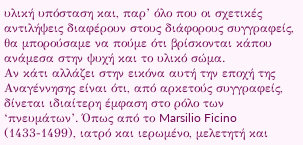υλική υπόσταση και, παρ’ όλο που οι σχετικές αντιλήψεις διαφέρουν στους διάφορους συγγραφείς, θα μπορούσαμε να πούμε ότι βρίσκονται κάπου ανάμεσα στην ψυχή και το υλικό σώμα.
Αν κάτι αλλάζει στην εικόνα αυτή την εποχή της Αναγέννησης είναι ότι, από αρκετούς συγγραφείς, δίνεται ιδιαίτερη έμφαση στο ρόλο των ‘πνευμάτων’. Όπως από το Marsilio Ficino (1433-1499), ιατρό και ιερωμένο, μελετητή και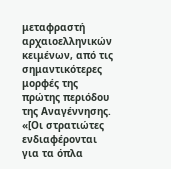μεταφραστή αρχαιοελληνικών κειμένων, από τις σημαντικότερες μορφές της πρώτης περιόδου της Αναγέννησης.
«[Οι στρατιώτες ενδιαφέρονται για τα όπλα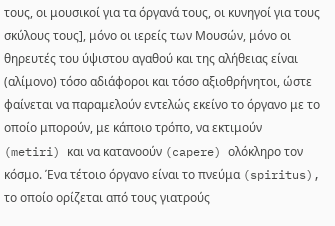τους, οι μουσικοί για τα όργανά τους, οι κυνηγοί για τους σκύλους τους], μόνο οι ιερείς των Μουσών, μόνο οι θηρευτές του ύψιστου αγαθού και της αλήθειας είναι (αλίμονο) τόσο αδιάφοροι και τόσο αξιοθρήνητοι, ώστε φαίνεται να παραμελούν εντελώς εκείνο το όργανο με το οποίο μπορούν, με κάποιο τρόπο, να εκτιμούν (metiri) και να κατανοούν (capere) ολόκληρο τον κόσμο. Ένα τέτοιο όργανο είναι το πνεύμα (spiritus), το οποίο ορίζεται από τους γιατρούς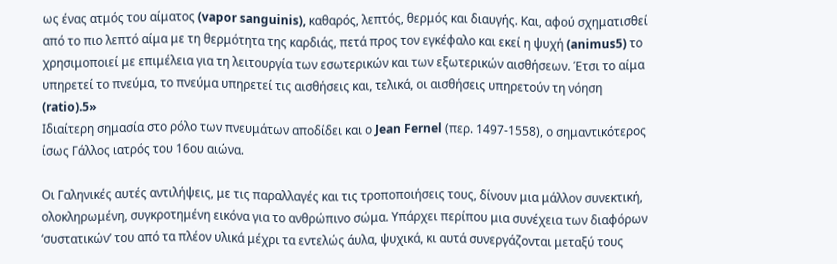ως ένας ατμός του αίματος (vapor sanguinis), καθαρός, λεπτός, θερμός και διαυγής. Και, αφού σχηματισθεί από το πιο λεπτό αίμα με τη θερμότητα της καρδιάς, πετά προς τον εγκέφαλο και εκεί η ψυχή (animus5) το χρησιμοποιεί με επιμέλεια για τη λειτουργία των εσωτερικών και των εξωτερικών αισθήσεων. Έτσι το αίμα υπηρετεί το πνεύμα, το πνεύμα υπηρετεί τις αισθήσεις και, τελικά, οι αισθήσεις υπηρετούν τη νόηση (ratio).5»
Ιδιαίτερη σημασία στο ρόλο των πνευμάτων αποδίδει και ο Jean Fernel (περ. 1497-1558), ο σημαντικότερος ίσως Γάλλος ιατρός του 16ου αιώνα.

Οι Γαληνικές αυτές αντιλήψεις, με τις παραλλαγές και τις τροποποιήσεις τους, δίνουν μια μάλλον συνεκτική, ολοκληρωμένη, συγκροτημένη εικόνα για το ανθρώπινο σώμα. Υπάρχει περίπου μια συνέχεια των διαφόρων ‘συστατικών’ του από τα πλέον υλικά μέχρι τα εντελώς άυλα, ψυχικά, κι αυτά συνεργάζονται μεταξύ τους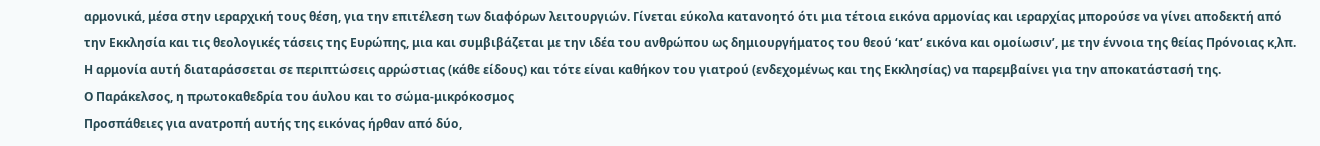αρμονικά, μέσα στην ιεραρχική τους θέση, για την επιτέλεση των διαφόρων λειτουργιών. Γίνεται εύκολα κατανοητό ότι μια τέτοια εικόνα αρμονίας και ιεραρχίας μπορούσε να γίνει αποδεκτή από την Εκκλησία και τις θεολογικές τάσεις της Ευρώπης, μια και συμβιβάζεται με την ιδέα του ανθρώπου ως δημιουργήματος του θεού ‘κατ’ εικόνα και ομοίωσιν’, με την έννοια της θείας Πρόνοιας κ,λπ. Η αρμονία αυτή διαταράσσεται σε περιπτώσεις αρρώστιας (κάθε είδους) και τότε είναι καθήκον του γιατρού (ενδεχομένως και της Εκκλησίας) να παρεμβαίνει για την αποκατάστασή της.
Ο Παράκελσος, η πρωτοκαθεδρία του άυλου και το σώμα-μικρόκοσμος
Προσπάθειες για ανατροπή αυτής της εικόνας ήρθαν από δύο,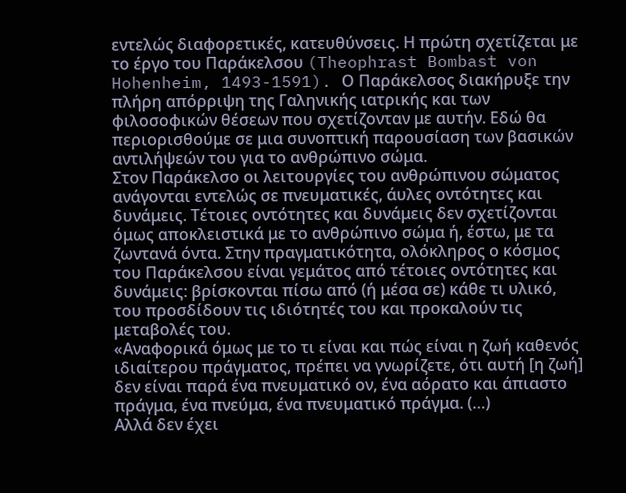εντελώς διαφορετικές, κατευθύνσεις. Η πρώτη σχετίζεται με το έργο του Παράκελσου (Theophrast Bombast von Hohenheim, 1493-1591). Ο Παράκελσος διακήρυξε την πλήρη απόρριψη της Γαληνικής ιατρικής και των φιλοσοφικών θέσεων που σχετίζονταν με αυτήν. Εδώ θα περιορισθούμε σε μια συνοπτική παρουσίαση των βασικών αντιλήψεών του για το ανθρώπινο σώμα.
Στον Παράκελσο οι λειτουργίες του ανθρώπινου σώματος ανάγονται εντελώς σε πνευματικές, άυλες οντότητες και δυνάμεις. Τέτοιες οντότητες και δυνάμεις δεν σχετίζονται όμως αποκλειστικά με το ανθρώπινο σώμα ή, έστω, με τα ζωντανά όντα. Στην πραγματικότητα, ολόκληρος ο κόσμος του Παράκελσου είναι γεμάτος από τέτοιες οντότητες και δυνάμεις: βρίσκονται πίσω από (ή μέσα σε) κάθε τι υλικό, του προσδίδουν τις ιδιότητές του και προκαλούν τις μεταβολές του.
«Αναφορικά όμως με το τι είναι και πώς είναι η ζωή καθενός ιδιαίτερου πράγματος, πρέπει να γνωρίζετε, ότι αυτή [η ζωή] δεν είναι παρά ένα πνευματικό ον, ένα αόρατο και άπιαστο πράγμα, ένα πνεύμα, ένα πνευματικό πράγμα. (…)
Αλλά δεν έχει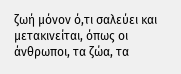ζωή μόνον ό,τι σαλεύει και μετακινείται, όπως οι άνθρωποι, τα ζώα, τα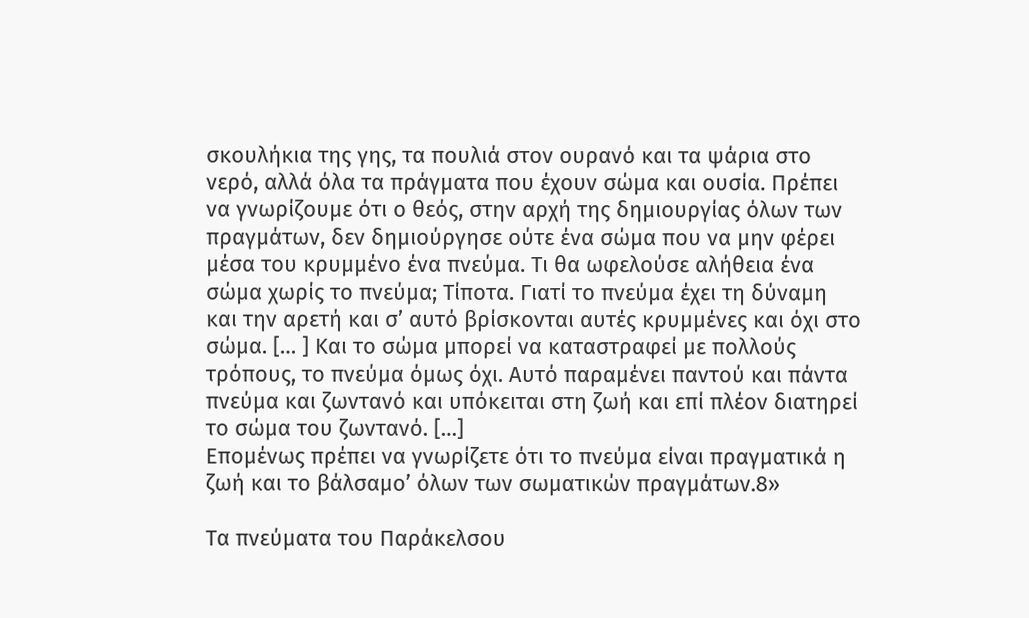σκουλήκια της γης, τα πουλιά στον ουρανό και τα ψάρια στο νερό, αλλά όλα τα πράγματα που έχουν σώμα και ουσία. Πρέπει να γνωρίζουμε ότι ο θεός, στην αρχή της δημιουργίας όλων των πραγμάτων, δεν δημιούργησε ούτε ένα σώμα που να μην φέρει μέσα του κρυμμένο ένα πνεύμα. Τι θα ωφελούσε αλήθεια ένα σώμα χωρίς το πνεύμα; Τίποτα. Γιατί το πνεύμα έχει τη δύναμη και την αρετή και σ’ αυτό βρίσκονται αυτές κρυμμένες και όχι στο σώμα. [… ] Και το σώμα μπορεί να καταστραφεί με πολλούς τρόπους, το πνεύμα όμως όχι. Αυτό παραμένει παντού και πάντα πνεύμα και ζωντανό και υπόκειται στη ζωή και επί πλέον διατηρεί το σώμα του ζωντανό. […]
Επομένως πρέπει να γνωρίζετε ότι το πνεύμα είναι πραγματικά η ζωή και το βάλσαμο’ όλων των σωματικών πραγμάτων.8»

Τα πνεύματα του Παράκελσου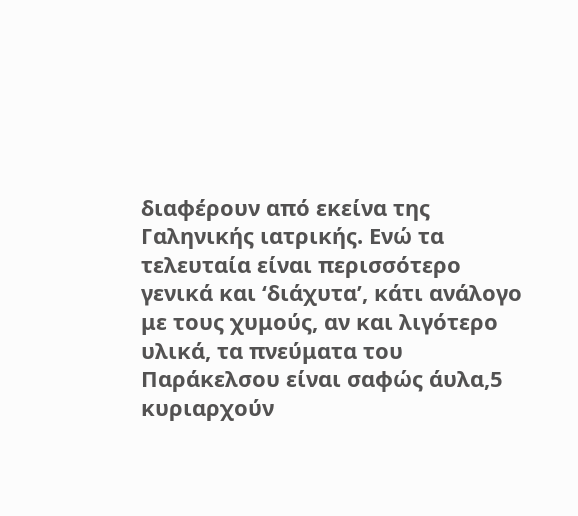διαφέρουν από εκείνα της Γαληνικής ιατρικής. Ενώ τα τελευταία είναι περισσότερο γενικά και ‘διάχυτα’, κάτι ανάλογο με τους χυμούς, αν και λιγότερο υλικά, τα πνεύματα του Παράκελσου είναι σαφώς άυλα,5 κυριαρχούν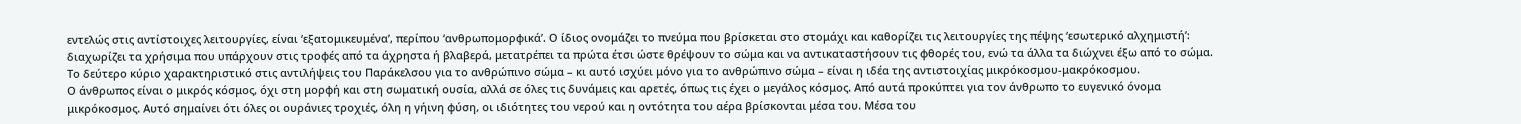εντελώς στις αντίστοιχες λειτουργίες, είναι ‘εξατομικευμένα’, περίπου ‘ανθρωπομορφικά’. Ο ίδιος ονομάζει το πνεύμα που βρίσκεται στο στομάχι και καθορίζει τις λειτουργίες της πέψης ‘εσωτερικό αλχημιστή’: διαχωρίζει τα χρήσιμα που υπάρχουν στις τροφές από τα άχρηστα ή βλαβερά, μετατρέπει τα πρώτα έτσι ώστε θρέψουν το σώμα και να αντικαταστήσουν τις φθορές του, ενώ τα άλλα τα διώχνει έξω από το σώμα.
Το δεύτερο κύριο χαρακτηριστικό στις αντιλήψεις του Παράκελσου για το ανθρώπινο σώμα – κι αυτό ισχύει μόνο για το ανθρώπινο σώμα – είναι η ιδέα της αντιστοιχίας μικρόκοσμου-μακρόκοσμου.
Ο άνθρωπος είναι ο μικρός κόσμος, όχι στη μορφή και στη σωματική ουσία, αλλά σε όλες τις δυνάμεις και αρετές, όπως τις έχει ο μεγάλος κόσμος. Από αυτά προκύπτει για τον άνθρωπο το ευγενικό όνομα μικρόκοσμος. Αυτό σημαίνει ότι όλες οι ουράνιες τροχιές, όλη η γήινη φύση, οι ιδιότητες του νερού και η οντότητα του αέρα βρίσκονται μέσα του. Μέσα του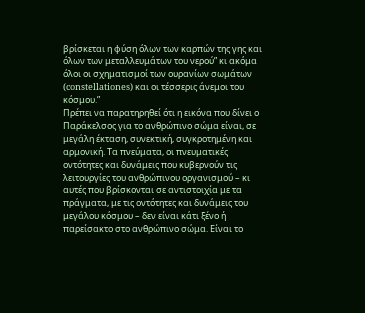βρίσκεται η φύση όλων των καρπών της γης και όλων των μεταλλευμάτων του νερού” κι ακόμα όλοι οι σχηματισμοί των ουρανίων σωμάτων (constellationes) και οι τέσσερις άνεμοι του κόσμου.”
Πρέπει να παρατηρηθεί ότι η εικόνα που δίνει ο Παράκελσος για το ανθρώπινο σώμα είναι, σε μεγάλη έκταση, συνεκτική, συγκροτημένη και αρμονική. Τα πνεύματα, οι πνευματικές οντότητες και δυνάμεις που κυβερνούν τις λειτουργίες του ανθρώπινου οργανισμού – κι αυτές που βρίσκονται σε αντιστοιχία με τα πράγματα, με τις οντότητες και δυνάμεις του μεγάλου κόσμου – δεν είναι κάτι ξένο ή παρείσακτο στο ανθρώπινο σώμα. Είναι το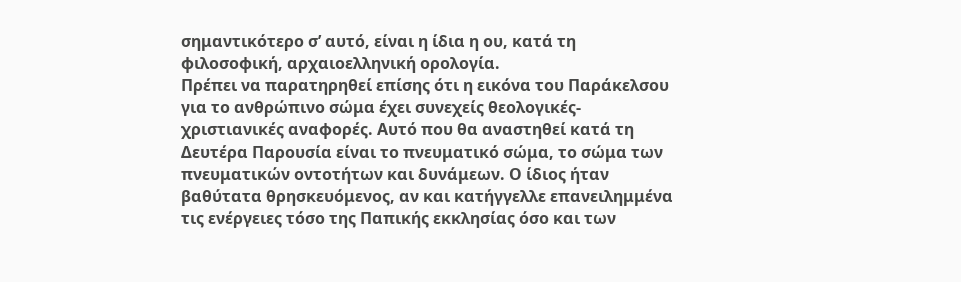σημαντικότερο σ’ αυτό, είναι η ίδια η ου, κατά τη φιλοσοφική, αρχαιοελληνική ορολογία.
Πρέπει να παρατηρηθεί επίσης ότι η εικόνα του Παράκελσου για το ανθρώπινο σώμα έχει συνεχείς θεολογικές-χριστιανικές αναφορές. Αυτό που θα αναστηθεί κατά τη Δευτέρα Παρουσία είναι το πνευματικό σώμα, το σώμα των πνευματικών οντοτήτων και δυνάμεων. Ο ίδιος ήταν βαθύτατα θρησκευόμενος, αν και κατήγγελλε επανειλημμένα τις ενέργειες τόσο της Παπικής εκκλησίας όσο και των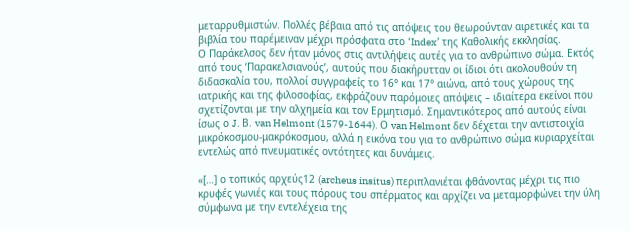μεταρρυθμιστών. Πολλές βέβαια από τις απόψεις του θεωρούνταν αιρετικές και τα βιβλία του παρέμειναν μέχρι πρόσφατα στο ‘Index’ της Καθολικής εκκλησίας.
Ο Παράκελσος δεν ήταν μόνος στις αντιλήψεις αυτές για το ανθρώπινο σώμα. Εκτός από τους ‘Παρακελσιανούς’, αυτούς που διακήρυτταν οι ίδιοι ότι ακολουθούν τη διδασκαλία του, πολλοί συγγραφείς το 16° και 17° αιώνα, από τους χώρους της ιατρικής και της φιλοσοφίας, εκφράζουν παρόμοιες απόψεις – ιδιαίτερα εκείνοι που σχετίζονται με την αλχημεία και τον Ερμητισμό. Σημαντικότερος από αυτούς είναι ίσως ο J. Β. van Helmont (1579-1644). Ο van Helmont δεν δέχεται την αντιστοιχία μικρόκοσμου-μακρόκοσμου, αλλά η εικόνα του για το ανθρώπινο σώμα κυριαρχείται εντελώς από πνευματικές οντότητες και δυνάμεις.

«[…] ο τοπικός αρχεύς12 (archeus insitus) περιπλανιέται φθάνοντας μέχρι τις πιο κρυφές γωνιές και τους πόρους του σπέρματος και αρχίζει να μεταμορφώνει την ύλη σύμφωνα με την εντελέχεια της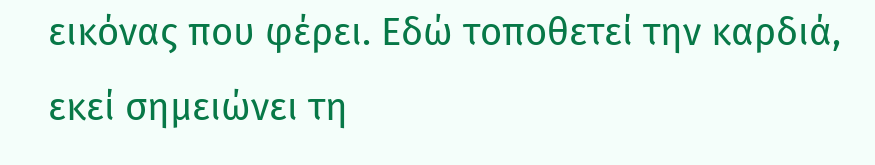εικόνας που φέρει. Εδώ τοποθετεί την καρδιά, εκεί σημειώνει τη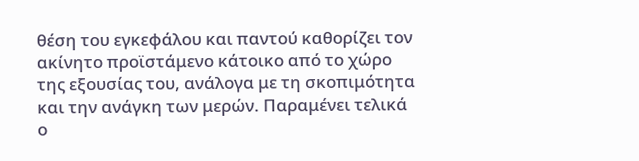θέση του εγκεφάλου και παντού καθορίζει τον ακίνητο προϊστάμενο κάτοικο από το χώρο της εξουσίας του, ανάλογα με τη σκοπιμότητα και την ανάγκη των μερών. Παραμένει τελικά ο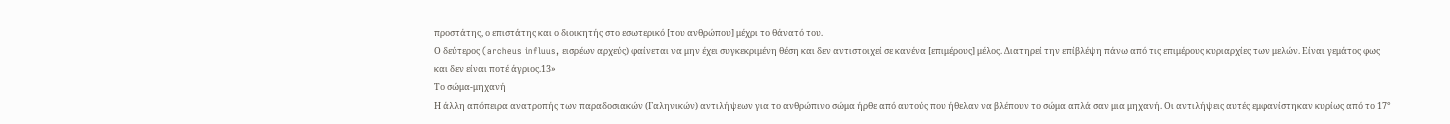προστάτης, ο επιστάτης και ο διοικητής στο εσωτερικό [του ανθρώπου] μέχρι το θάνατό του.
Ο δεύτερος (archeus influus, εισρέων αρχεύς) φαίνεται να μην έχει συγκεκριμένη θέση και δεν αντιστοιχεί σε κανένα [επιμέρους] μέλος. Διατηρεί την επίβλέψη πάνω από τις επιμέρους κυριαρχίες των μελών. Είναι γεμάτος φως και δεν είναι ποτέ άγριος.13»
Το σώμα-μηχανή
Η άλλη απόπειρα ανατροπής των παραδοσιακών (Γαληνικών) αντιλήψεων για το ανθρώπινο σώμα ήρθε από αυτούς που ήθελαν να βλέπουν το σώμα απλά σαν μια μηχανή. Οι αντιλήψεις αυτές εμφανίστηκαν κυρίως από το 17°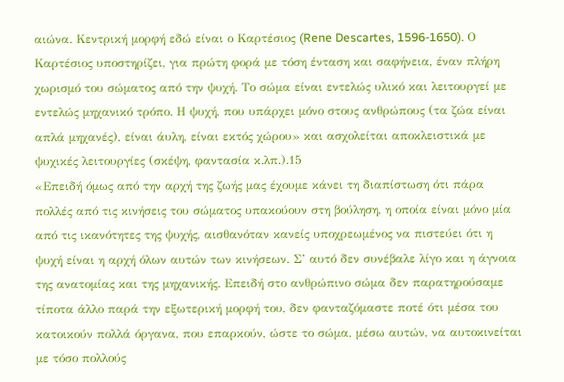αιώνα. Κεντρική μορφή εδώ είναι ο Καρτέσιος (Rene Descartes, 1596-1650). Ο Καρτέσιος υποστηρίζει, για πρώτη φορά με τόση ένταση και σαφήνεια, έναν πλήρη χωρισμό του σώματος από την ψυχή. Το σώμα είναι εντελώς υλικό και λειτουργεί με εντελώς μηχανικό τρόπο. Η ψυχή, που υπάρχει μόνο στους ανθρώπους (τα ζώα είναι απλά μηχανές), είναι άυλη, είναι εκτός χώρου» και ασχολείται αποκλειστικά με ψυχικές λειτουργίες (σκέψη, φαντασία κ.λπ.).15
«Επειδή όμως από την αρχή της ζωής μας έχουμε κάνει τη διαπίστωση ότι πάρα πολλές από τις κινήσεις του σώματος υπακούουν στη βούληση, η οποία είναι μόνο μία από τις ικανότητες της ψυχής, αισθανόταν κανείς υποχρεωμένος να πιστεύει ότι η ψυχή είναι η αρχή όλων αυτών των κινήσεων. Σ’ αυτό δεν συνέβαλε λίγο και η άγνοια της ανατομίας και της μηχανικής. Επειδή στο ανθρώπινο σώμα δεν παρατηρούσαμε τίποτα άλλο παρά την εξωτερική μορφή του, δεν φανταζόμαστε ποτέ ότι μέσα του κατοικούν πολλά όργανα, που επαρκούν, ώστε το σώμα, μέσω αυτών, να αυτοκινείται με τόσο πολλούς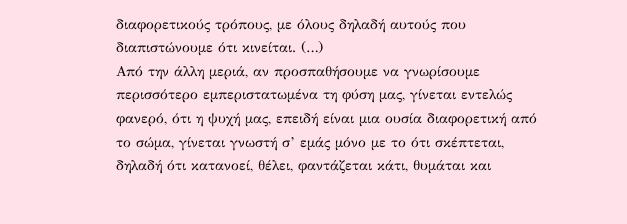διαφορετικούς τρόπους, με όλους δηλαδή αυτούς που διαπιστώνουμε ότι κινείται. (…)
Από την άλλη μεριά, αν προσπαθήσουμε να γνωρίσουμε περισσότερο εμπεριστατωμένα τη φύση μας, γίνεται εντελώς φανερό, ότι η ψυχή μας, επειδή είναι μια ουσία διαφορετική από το σώμα, γίνεται γνωστή σ’ εμάς μόνο με το ότι σκέπτεται, δηλαδή ότι κατανοεί, θέλει, φαντάζεται κάτι, θυμάται και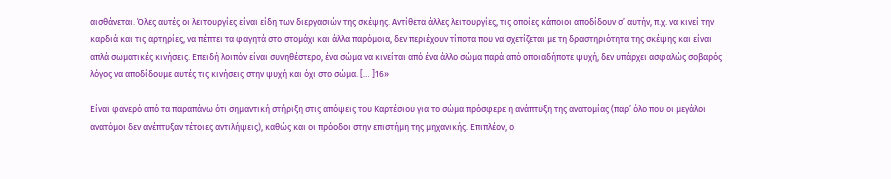αισθάνεται. Όλες αυτές οι λειτουργίες είναι είδη των διεργασιών της σκέψης. Αντίθετα άλλες λειτουργίες, τις οποίες κάποιοι αποδίδουν σ’ αυτήν, π.χ. να κινεί την καρδιά και τις αρτηρίες, να πέπτει τα φαγητά στο στομάχι και άλλα παρόμοια, δεν περιέχουν τίποτα που να σχετίζεται με τη δραστηριότητα της σκέψης και είναι απλά σωματικές κινήσεις. Επειδή λοιπόν είναι συνηθέστερο, ένα σώμα να κινείται από ένα άλλο σώμα παρά από οποιαδήποτε ψυχή, δεν υπάρχει ασφαλώς σοβαρός λόγος να αποδίδουμε αυτές τις κινήσεις στην ψυχή και όχι στο σώμα. [… ]16»

Είναι φανερό από τα παραπάνω ότι σημαντική στήριξη στις απόψεις του Καρτέσιου για το σώμα πρόσφερε η ανάπτυξη της ανατομίας (παρ’ όλο που οι μεγάλοι ανατόμοι δεν ανέπτυξαν τέτοιες αντιλήψεις), καθώς και οι πρόοδοι στην επιστήμη της μηχανικής. Επιπλέον, ο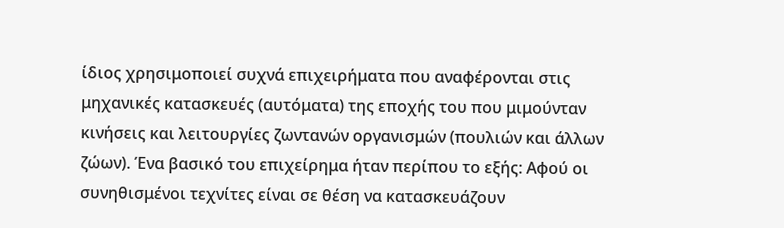ίδιος χρησιμοποιεί συχνά επιχειρήματα που αναφέρονται στις μηχανικές κατασκευές (αυτόματα) της εποχής του που μιμούνταν κινήσεις και λειτουργίες ζωντανών οργανισμών (πουλιών και άλλων ζώων). Ένα βασικό του επιχείρημα ήταν περίπου το εξής: Αφού οι συνηθισμένοι τεχνίτες είναι σε θέση να κατασκευάζουν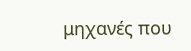μηχανές που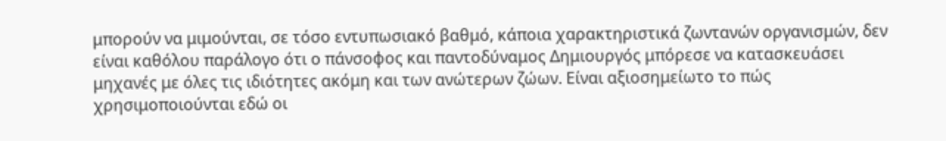μπορούν να μιμούνται, σε τόσο εντυπωσιακό βαθμό, κάποια χαρακτηριστικά ζωντανών οργανισμών, δεν είναι καθόλου παράλογο ότι ο πάνσοφος και παντοδύναμος Δημιουργός μπόρεσε να κατασκευάσει μηχανές με όλες τις ιδιότητες ακόμη και των ανώτερων ζώων. Είναι αξιοσημείωτο το πώς χρησιμοποιούνται εδώ οι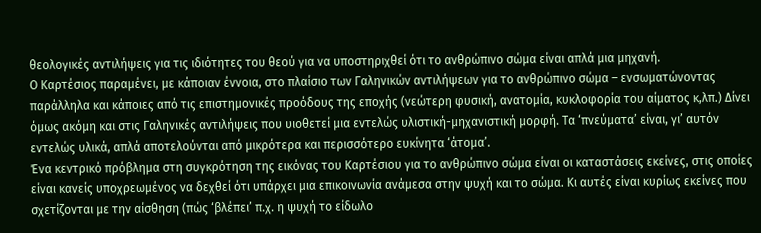θεολογικές αντιλήψεις για τις ιδιότητες του θεού για να υποστηριχθεί ότι το ανθρώπινο σώμα είναι απλά μια μηχανή.
Ο Καρτέσιος παραμένει, με κάποιαν έννοια, στο πλαίσιο των Γαληνικών αντιλήψεων για το ανθρώπινο σώμα – ενσωματώνοντας παράλληλα και κάποιες από τις επιστημονικές προόδους της εποχής (νεώτερη φυσική, ανατομία, κυκλοφορία του αίματος κ,λπ.) Δίνει όμως ακόμη και στις Γαληνικές αντιλήψεις που υιοθετεί μια εντελώς υλιστική-μηχανιστική μορφή. Τα ‘πνεύματα’ είναι, γι’ αυτόν εντελώς υλικά, απλά αποτελούνται από μικρότερα και περισσότερο ευκίνητα ‘άτομα’.
Ένα κεντρικό πρόβλημα στη συγκρότηση της εικόνας του Καρτέσιου για το ανθρώπινο σώμα είναι οι καταστάσεις εκείνες, στις οποίες είναι κανείς υποχρεωμένος να δεχθεί ότι υπάρχει μια επικοινωνία ανάμεσα στην ψυχή και το σώμα. Κι αυτές είναι κυρίως εκείνες που σχετίζονται με την αίσθηση (πώς ‘βλέπει’ π.χ. η ψυχή το είδωλο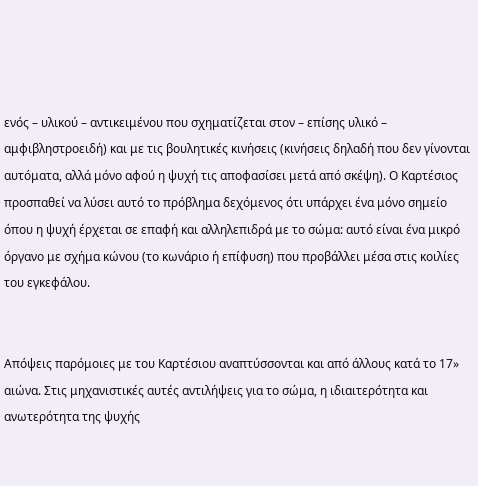ενός – υλικού – αντικειμένου που σχηματίζεται στον – επίσης υλικό – αμφιβληστροειδή) και με τις βουλητικές κινήσεις (κινήσεις δηλαδή που δεν γίνονται αυτόματα, αλλά μόνο αφού η ψυχή τις αποφασίσει μετά από σκέψη). Ο Καρτέσιος προσπαθεί να λύσει αυτό το πρόβλημα δεχόμενος ότι υπάρχει ένα μόνο σημείο όπου η ψυχή έρχεται σε επαφή και αλληλεπιδρά με το σώμα: αυτό είναι ένα μικρό όργανο με σχήμα κώνου (το κωνάριο ή επίφυση) που προβάλλει μέσα στις κοιλίες του εγκεφάλου.


Απόψεις παρόμοιες με του Καρτέσιου αναπτύσσονται και από άλλους κατά το 17» αιώνα. Στις μηχανιστικές αυτές αντιλήψεις για το σώμα, η ιδιαιτερότητα και ανωτερότητα της ψυχής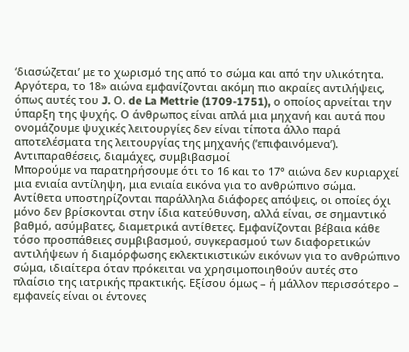‘διασώζεται’ με το χωρισμό της από το σώμα και από την υλικότητα. Αργότερα, το 18» αιώνα εμφανίζονται ακόμη πιο ακραίες αντιλήψεις, όπως αυτές του J. Ο. de La Mettrie (1709-1751), ο οποίος αρνείται την ύπαρξη της ψυχής. Ο άνθρωπος είναι απλά μια μηχανή και αυτά που ονομάζουμε ψυχικές λειτουργίες δεν είναι τίποτα άλλο παρά αποτελέσματα της λειτουργίας της μηχανής (‘επιφαινόμενα’).
Αντιπαραθέσεις, διαμάχες, συμβιβασμοί
Μπορούμε να παρατηρήσουμε ότι το 16 και το 17° αιώνα δεν κυριαρχεί μια ενιαία αντίληψη, μια ενιαία εικόνα για το ανθρώπινο σώμα. Αντίθετα υποστηρίζονται παράλληλα διάφορες απόψεις, οι οποίες όχι μόνο δεν βρίσκονται στην ίδια κατεύθυνση, αλλά είναι, σε σημαντικό βαθμό, ασύμβατες, διαμετρικά αντίθετες. Εμφανίζονται βέβαια κάθε τόσο προσπάθειες συμβιβασμού, συγκερασμού των διαφορετικών αντιλήψεων ή διαμόρφωσης εκλεκτικιστικών εικόνων για το ανθρώπινο σώμα, ιδιαίτερα όταν πρόκειται να χρησιμοποιηθούν αυτές στο πλαίσιο της ιατρικής πρακτικής. Εξίσου όμως – ή μάλλον περισσότερο – εμφανείς είναι οι έντονες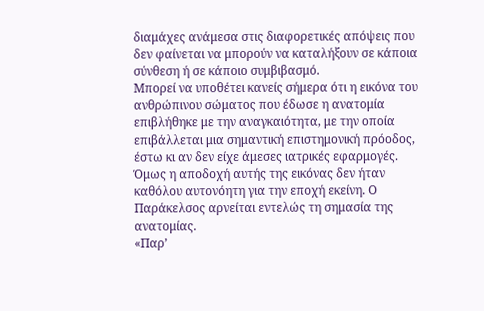διαμάχες ανάμεσα στις διαφορετικές απόψεις που δεν φαίνεται να μπορούν να καταλήξουν σε κάποια σύνθεση ή σε κάποιο συμβιβασμό.
Μπορεί να υποθέτει κανείς σήμερα ότι η εικόνα του ανθρώπινου σώματος που έδωσε η ανατομία επιβλήθηκε με την αναγκαιότητα, με την οποία επιβάλλεται μια σημαντική επιστημονική πρόοδος, έστω κι αν δεν είχε άμεσες ιατρικές εφαρμογές. Όμως η αποδοχή αυτής της εικόνας δεν ήταν καθόλου αυτονόητη για την εποχή εκείνη. Ο Παράκελσος αρνείται εντελώς τη σημασία της ανατομίας.
«Παρ’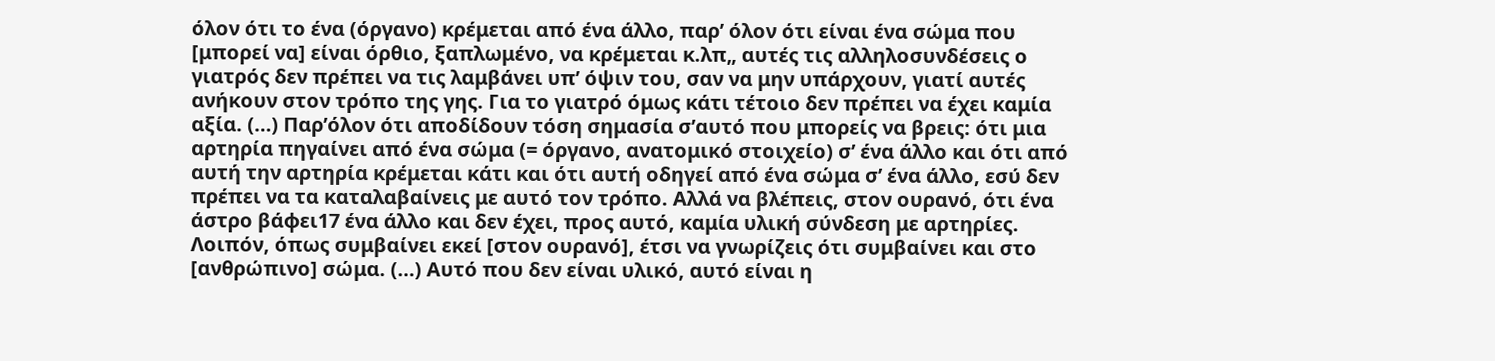όλον ότι το ένα (όργανο) κρέμεται από ένα άλλο, παρ’ όλον ότι είναι ένα σώμα που [μπορεί να] είναι όρθιο, ξαπλωμένο, να κρέμεται κ.λπ„ αυτές τις αλληλοσυνδέσεις ο γιατρός δεν πρέπει να τις λαμβάνει υπ’ όψιν του, σαν να μην υπάρχουν, γιατί αυτές ανήκουν στον τρόπο της γης. Για το γιατρό όμως κάτι τέτοιο δεν πρέπει να έχει καμία αξία. (…) Παρ’όλον ότι αποδίδουν τόση σημασία σ’αυτό που μπορείς να βρεις: ότι μια αρτηρία πηγαίνει από ένα σώμα (= όργανο, ανατομικό στοιχείο) σ’ ένα άλλο και ότι από αυτή την αρτηρία κρέμεται κάτι και ότι αυτή οδηγεί από ένα σώμα σ’ ένα άλλο, εσύ δεν πρέπει να τα καταλαβαίνεις με αυτό τον τρόπο. Αλλά να βλέπεις, στον ουρανό, ότι ένα άστρο βάφει17 ένα άλλο και δεν έχει, προς αυτό, καμία υλική σύνδεση με αρτηρίες. Λοιπόν, όπως συμβαίνει εκεί [στον ουρανό], έτσι να γνωρίζεις ότι συμβαίνει και στο [ανθρώπινο] σώμα. (…) Αυτό που δεν είναι υλικό, αυτό είναι η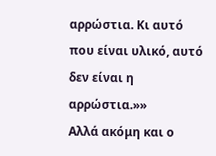αρρώστια. Κι αυτό που είναι υλικό, αυτό δεν είναι η αρρώστια.»»
Αλλά ακόμη και ο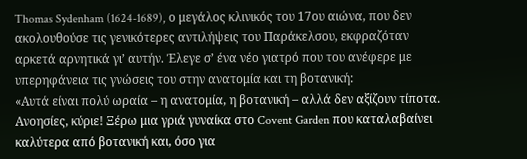Thomas Sydenham (1624-1689), ο μεγάλος κλινικός του 17ου αιώνα, που δεν ακολουθούσε τις γενικότερες αντιλήψεις του Παράκελσου, εκφραζόταν αρκετά αρνητικά γι’ αυτήν. Έλεγε σ’ ένα νέο γιατρό που του ανέφερε με υπερηφάνεια τις γνώσεις του στην ανατομία και τη βοτανική:
«Αυτά είναι πολύ ωραία – η ανατομία, η βοτανική – αλλά δεν αξίζουν τίποτα. Ανοησίες, κύριε! Ξέρω μια γριά γυναίκα στο Covent Garden που καταλαβαίνει καλύτερα από βοτανική και, όσο για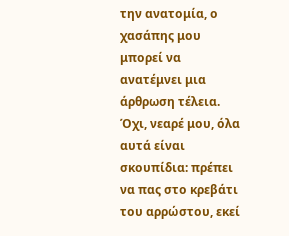την ανατομία, ο χασάπης μου μπορεί να ανατέμνει μια άρθρωση τέλεια. Όχι, νεαρέ μου, όλα αυτά είναι σκουπίδια: πρέπει να πας στο κρεβάτι του αρρώστου, εκεί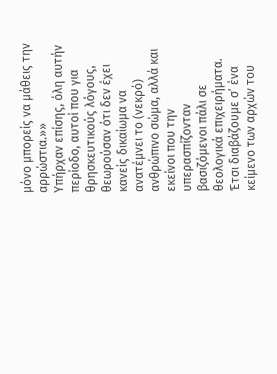μόνο μπορείς να μάθεις την αρρώστια.»»
Υπήρχαν επίσης, όλη αυτήν περίοδο, αυτοί που για θρησκευτικούς λόγους, θεωρούσαν ότι δεν έχει κανείς δικαίωμα να ανατέμνει το (νεκρό) ανθρώπινο σώμα, αλλά και εκείνοι που την υπερασπίζονταν βασιζόμενοι πάλι σε θεολογικά επιχειρήματα. Έτσι διαβάζουμε σ’ ένα κείμενο των αρχών του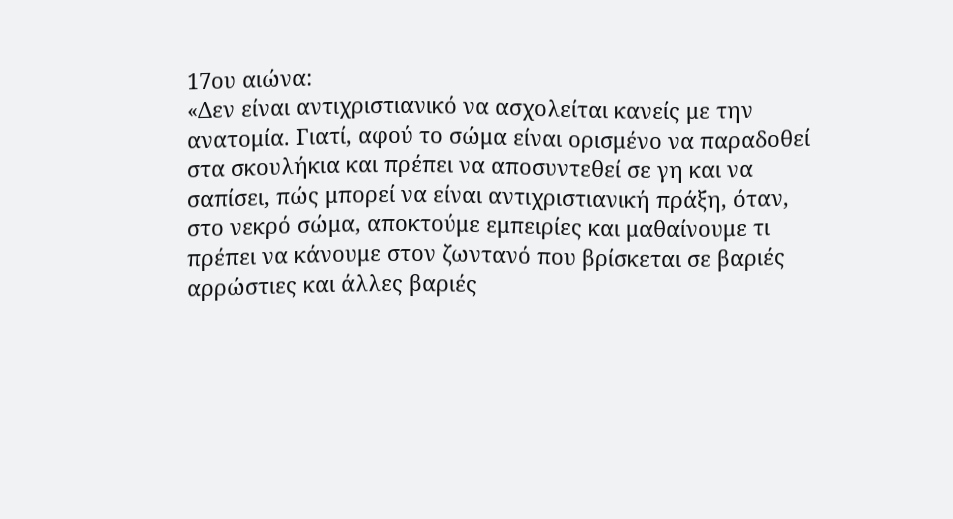17ου αιώνα:
«Δεν είναι αντιχριστιανικό να ασχολείται κανείς με την ανατομία. Γιατί, αφού το σώμα είναι ορισμένο να παραδοθεί στα σκουλήκια και πρέπει να αποσυντεθεί σε γη και να σαπίσει, πώς μπορεί να είναι αντιχριστιανική πράξη, όταν, στο νεκρό σώμα, αποκτούμε εμπειρίες και μαθαίνουμε τι πρέπει να κάνουμε στον ζωντανό που βρίσκεται σε βαριές αρρώστιες και άλλες βαριές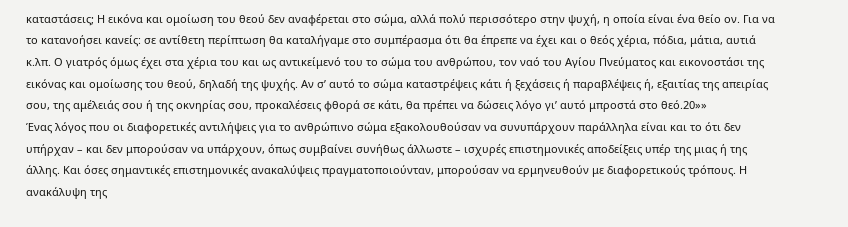καταστάσεις; Η εικόνα και ομοίωση του θεού δεν αναφέρεται στο σώμα, αλλά πολύ περισσότερο στην ψυχή, η οποία είναι ένα θείο ον. Για να το κατανοήσει κανείς: σε αντίθετη περίπτωση θα καταλήγαμε στο συμπέρασμα ότι θα έπρεπε να έχει και ο θεός χέρια, πόδια, μάτια, αυτιά κ.λπ. Ο γιατρός όμως έχει στα χέρια του και ως αντικείμενό του το σώμα του ανθρώπου, τον ναό του Αγίου Πνεύματος και εικονοστάσι της εικόνας και ομοίωσης του θεού, δηλαδή της ψυχής. Αν σ’ αυτό το σώμα καταστρέψεις κάτι ή ξεχάσεις ή παραβλέψεις ή, εξαιτίας της απειρίας σου, της αμέλειάς σου ή της οκνηρίας σου, προκαλέσεις φθορά σε κάτι, θα πρέπει να δώσεις λόγο γι’ αυτό μπροστά στο θεό.20»»
Ένας λόγος που οι διαφορετικές αντιλήψεις για το ανθρώπινο σώμα εξακολουθούσαν να συνυπάρχουν παράλληλα είναι και το ότι δεν υπήρχαν – και δεν μπορούσαν να υπάρχουν, όπως συμβαίνει συνήθως άλλωστε – ισχυρές επιστημονικές αποδείξεις υπέρ της μιας ή της άλλης. Και όσες σημαντικές επιστημονικές ανακαλύψεις πραγματοποιούνταν, μπορούσαν να ερμηνευθούν με διαφορετικούς τρόπους. Η ανακάλυψη της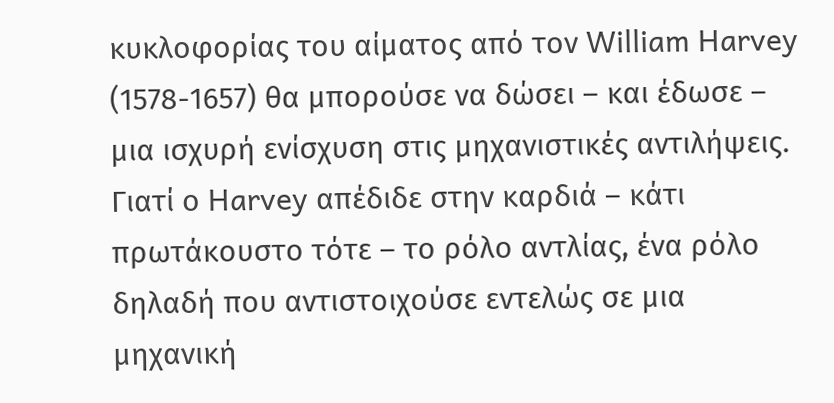κυκλοφορίας του αίματος από τον William Harvey (1578-1657) θα μπορούσε να δώσει – και έδωσε – μια ισχυρή ενίσχυση στις μηχανιστικές αντιλήψεις. Γιατί ο Harvey απέδιδε στην καρδιά – κάτι πρωτάκουστο τότε – το ρόλο αντλίας, ένα ρόλο δηλαδή που αντιστοιχούσε εντελώς σε μια μηχανική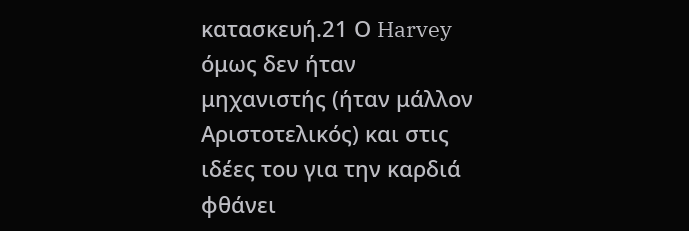κατασκευή.21 Ο Harvey όμως δεν ήταν μηχανιστής (ήταν μάλλον Αριστοτελικός) και στις ιδέες του για την καρδιά φθάνει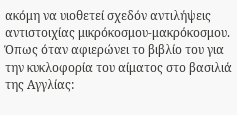ακόμη να υιοθετεί σχεδόν αντιλήψεις αντιστοιχίας μικρόκοσμου-μακρόκοσμου. Όπως όταν αφιερώνει το βιβλίο του για την κυκλοφορία του αίματος στο βασιλιά της Αγγλίας: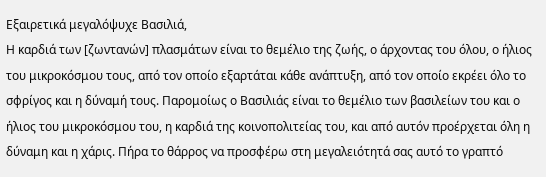Εξαιρετικά μεγαλόψυχε Βασιλιά,
Η καρδιά των [ζωντανών] πλασμάτων είναι το θεμέλιο της ζωής, ο άρχοντας του όλου, ο ήλιος του μικροκόσμου τους, από τον οποίο εξαρτάται κάθε ανάπτυξη, από τον οποίο εκρέει όλο το σφρίγος και η δύναμή τους. Παρομοίως ο Βασιλιάς είναι το θεμέλιο των βασιλείων του και ο ήλιος του μικροκόσμου του, η καρδιά της κοινοπολιτείας του, και από αυτόν προέρχεται όλη η δύναμη και η χάρις. Πήρα το θάρρος να προσφέρω στη μεγαλειότητά σας αυτό το γραπτό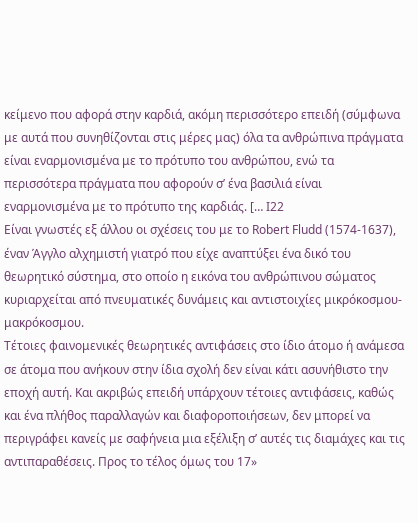κείμενο που αφορά στην καρδιά, ακόμη περισσότερο επειδή (σύμφωνα με αυτά που συνηθίζονται στις μέρες μας) όλα τα ανθρώπινα πράγματα είναι εναρμονισμένα με το πρότυπο του ανθρώπου, ενώ τα περισσότερα πράγματα που αφορούν σ’ ένα βασιλιά είναι εναρμονισμένα με το πρότυπο της καρδιάς. [… I22
Είναι γνωστές εξ άλλου οι σχέσεις του με το Robert Fludd (1574-1637), έναν Άγγλο αλχημιστή γιατρό που είχε αναπτύξει ένα δικό του θεωρητικό σύστημα, στο οποίο η εικόνα του ανθρώπινου σώματος κυριαρχείται από πνευματικές δυνάμεις και αντιστοιχίες μικρόκοσμου- μακρόκοσμου.
Τέτοιες φαινομενικές θεωρητικές αντιφάσεις στο ίδιο άτομο ή ανάμεσα σε άτομα που ανήκουν στην ίδια σχολή δεν είναι κάτι ασυνήθιστο την εποχή αυτή. Και ακριβώς επειδή υπάρχουν τέτοιες αντιφάσεις, καθώς και ένα πλήθος παραλλαγών και διαφοροποιήσεων, δεν μπορεί να περιγράφει κανείς με σαφήνεια μια εξέλιξη σ’ αυτές τις διαμάχες και τις αντιπαραθέσεις. Προς το τέλος όμως του 17»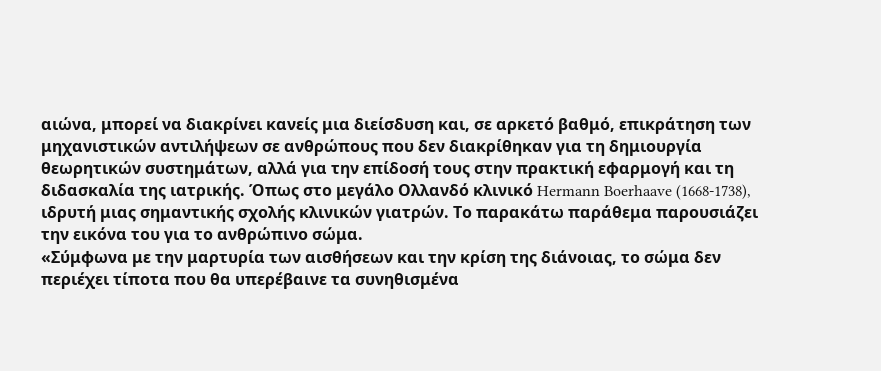αιώνα, μπορεί να διακρίνει κανείς μια διείσδυση και, σε αρκετό βαθμό, επικράτηση των μηχανιστικών αντιλήψεων σε ανθρώπους που δεν διακρίθηκαν για τη δημιουργία θεωρητικών συστημάτων, αλλά για την επίδοσή τους στην πρακτική εφαρμογή και τη διδασκαλία της ιατρικής. Όπως στο μεγάλο Ολλανδό κλινικό Hermann Boerhaave (1668-1738), ιδρυτή μιας σημαντικής σχολής κλινικών γιατρών. Το παρακάτω παράθεμα παρουσιάζει την εικόνα του για το ανθρώπινο σώμα.
«Σύμφωνα με την μαρτυρία των αισθήσεων και την κρίση της διάνοιας, το σώμα δεν περιέχει τίποτα που θα υπερέβαινε τα συνηθισμένα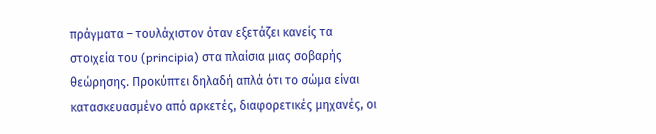πράγματα – τουλάχιστον όταν εξετάζει κανείς τα στοιχεία του (principia) στα πλαίσια μιας σοβαρής θεώρησης. Προκύπτει δηλαδή απλά ότι το σώμα είναι κατασκευασμένο από αρκετές, διαφορετικές μηχανές, οι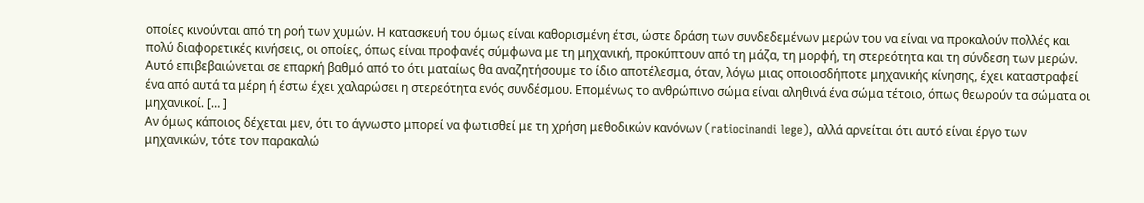οποίες κινούνται από τη ροή των χυμών. Η κατασκευή του όμως είναι καθορισμένη έτσι, ώστε δράση των συνδεδεμένων μερών του να είναι να προκαλούν πολλές και πολύ διαφορετικές κινήσεις, οι οποίες, όπως είναι προφανές σύμφωνα με τη μηχανική, προκύπτουν από τη μάζα, τη μορφή, τη στερεότητα και τη σύνδεση των μερών. Αυτό επιβεβαιώνεται σε επαρκή βαθμό από το ότι ματαίως θα αναζητήσουμε το ίδιο αποτέλεσμα, όταν, λόγω μιας οποιοσδήποτε μηχανικής κίνησης, έχει καταστραφεί ένα από αυτά τα μέρη ή έστω έχει χαλαρώσει η στερεότητα ενός συνδέσμου. Επομένως το ανθρώπινο σώμα είναι αληθινά ένα σώμα τέτοιο, όπως θεωρούν τα σώματα οι μηχανικοί. [… ]
Αν όμως κάποιος δέχεται μεν, ότι το άγνωστο μπορεί να φωτισθεί με τη χρήση μεθοδικών κανόνων (ratiocinandi lege), αλλά αρνείται ότι αυτό είναι έργο των μηχανικών, τότε τον παρακαλώ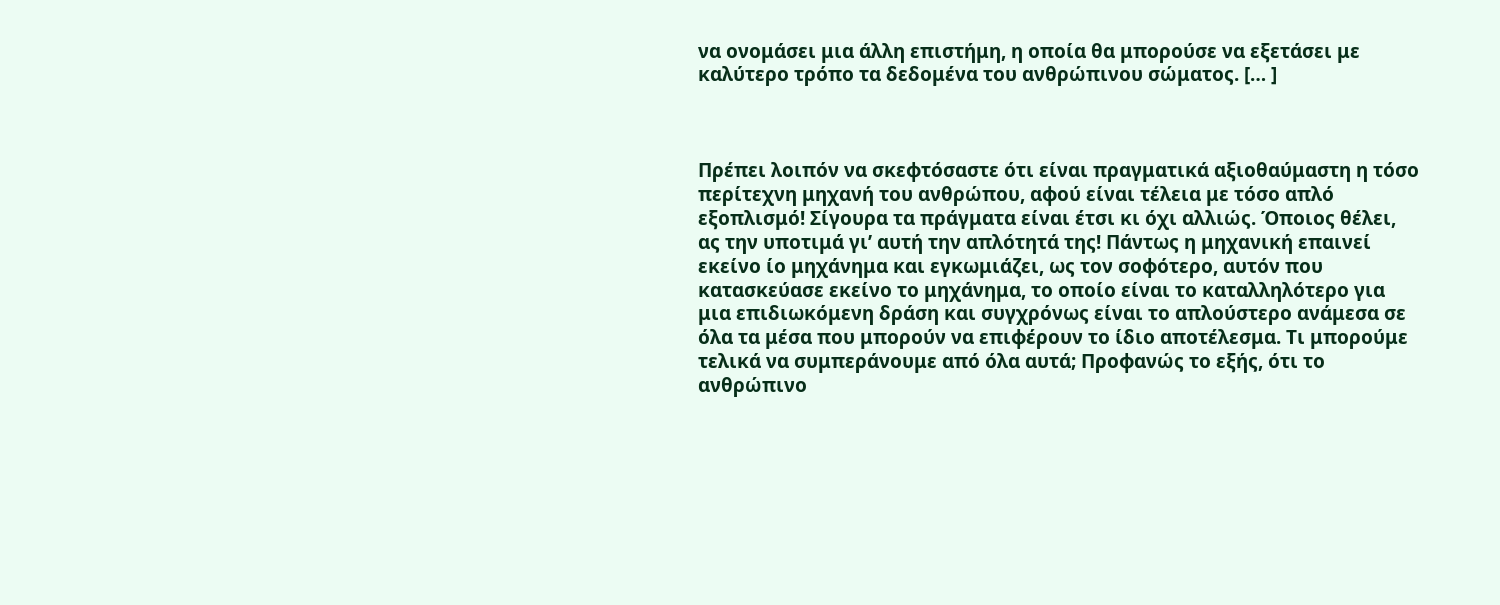να ονομάσει μια άλλη επιστήμη, η οποία θα μπορούσε να εξετάσει με καλύτερο τρόπο τα δεδομένα του ανθρώπινου σώματος. [… ]



Πρέπει λοιπόν να σκεφτόσαστε ότι είναι πραγματικά αξιοθαύμαστη η τόσο περίτεχνη μηχανή του ανθρώπου, αφού είναι τέλεια με τόσο απλό εξοπλισμό! Σίγουρα τα πράγματα είναι έτσι κι όχι αλλιώς. Όποιος θέλει, ας την υποτιμά γι’ αυτή την απλότητά της! Πάντως η μηχανική επαινεί εκείνο ίο μηχάνημα και εγκωμιάζει, ως τον σοφότερο, αυτόν που κατασκεύασε εκείνο το μηχάνημα, το οποίο είναι το καταλληλότερο για μια επιδιωκόμενη δράση και συγχρόνως είναι το απλούστερο ανάμεσα σε όλα τα μέσα που μπορούν να επιφέρουν το ίδιο αποτέλεσμα. Τι μπορούμε τελικά να συμπεράνουμε από όλα αυτά; Προφανώς το εξής, ότι το ανθρώπινο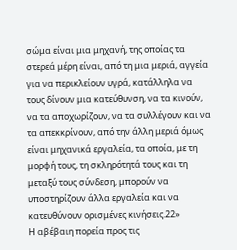σώμα είναι μια μηχανή, της οποίας τα στερεά μέρη είναι, από τη μια μεριά, αγγεία για να περικλείουν υγρά, κατάλληλα να τους δίνουν μια κατεύθυνση, να τα κινούν, να τα αποχωρίζουν, να τα συλλέγουν και να τα απεκκρίνουν, από την άλλη μεριά όμως είναι μηχανικά εργαλεία, τα οποία, με τη μορφή τους, τη σκληρότητά τους και τη μεταξύ τους σύνδεση, μπορούν να υποστηρίζουν άλλα εργαλεία και να κατευθύνουν ορισμένες κινήσεις.22»
Η αβέβαιη πορεία προς τις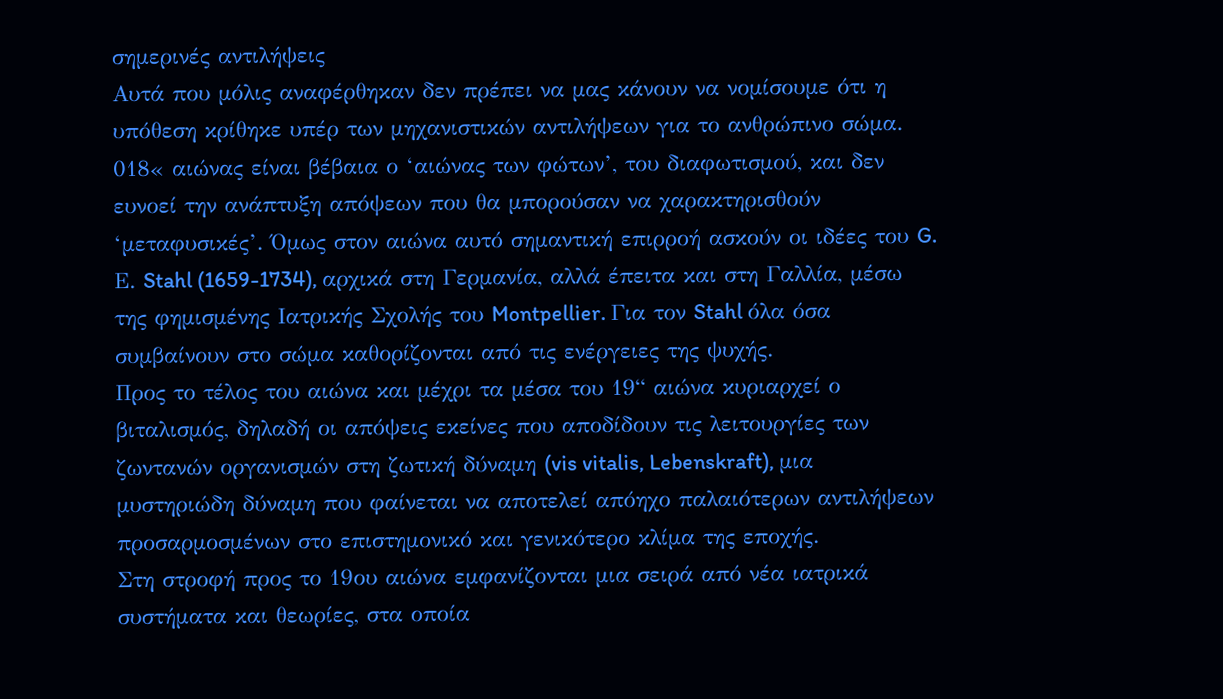σημερινές αντιλήψεις
Αυτά που μόλις αναφέρθηκαν δεν πρέπει να μας κάνουν να νομίσουμε ότι η υπόθεση κρίθηκε υπέρ των μηχανιστικών αντιλήψεων για το ανθρώπινο σώμα. 018« αιώνας είναι βέβαια ο ‘αιώνας των φώτων’, του διαφωτισμού, και δεν ευνοεί την ανάπτυξη απόψεων που θα μπορούσαν να χαρακτηρισθούν ‘μεταφυσικές’. Όμως στον αιώνα αυτό σημαντική επιρροή ασκούν οι ιδέες του G. Ε. Stahl (1659-1734), αρχικά στη Γερμανία, αλλά έπειτα και στη Γαλλία, μέσω της φημισμένης Ιατρικής Σχολής του Montpellier. Για τον Stahl όλα όσα συμβαίνουν στο σώμα καθορίζονται από τις ενέργειες της ψυχής.
Προς το τέλος του αιώνα και μέχρι τα μέσα του 19“ αιώνα κυριαρχεί ο βιταλισμός, δηλαδή οι απόψεις εκείνες που αποδίδουν τις λειτουργίες των ζωντανών οργανισμών στη ζωτική δύναμη (vis vitalis, Lebenskraft), μια μυστηριώδη δύναμη που φαίνεται να αποτελεί απόηχο παλαιότερων αντιλήψεων προσαρμοσμένων στο επιστημονικό και γενικότερο κλίμα της εποχής.
Στη στροφή προς το 19ου αιώνα εμφανίζονται μια σειρά από νέα ιατρικά συστήματα και θεωρίες, στα οποία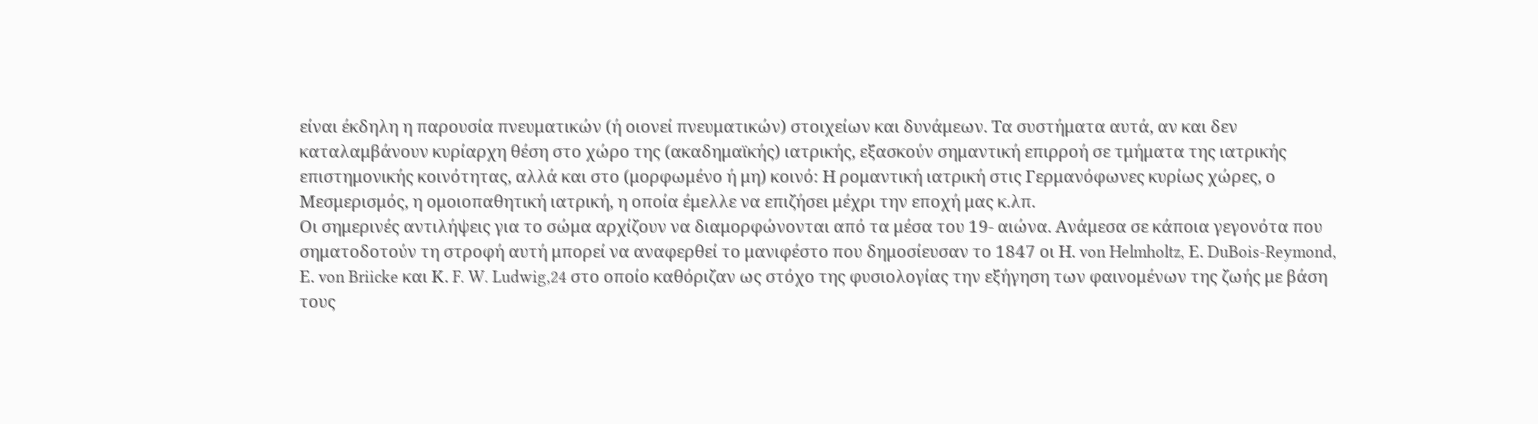είναι έκδηλη η παρουσία πνευματικών (ή οιονεί πνευματικών) στοιχείων και δυνάμεων. Τα συστήματα αυτά, αν και δεν καταλαμβάνουν κυρίαρχη θέση στο χώρο της (ακαδημαϊκής) ιατρικής, εξασκούν σημαντική επιρροή σε τμήματα της ιατρικής επιστημονικής κοινότητας, αλλά και στο (μορφωμένο ή μη) κοινό: Η ρομαντική ιατρική στις Γερμανόφωνες κυρίως χώρες, ο Μεσμερισμός, η ομοιοπαθητική ιατρική, η οποία έμελλε να επιζήσει μέχρι την εποχή μας κ.λπ.
Οι σημερινές αντιλήψεις για το σώμα αρχίζουν να διαμορφώνονται από τα μέσα του 19- αιώνα. Ανάμεσα σε κάποια γεγονότα που σηματοδοτούν τη στροφή αυτή μπορεί να αναφερθεί το μανιφέστο που δημοσίευσαν το 1847 οι Η. von Helmholtz, Ε. DuBois-Reymond, Ε. von Briicke και Κ. F. W. Ludwig,24 στο οποίο καθόριζαν ως στόχο της φυσιολογίας την εξήγηση των φαινομένων της ζωής με βάση τους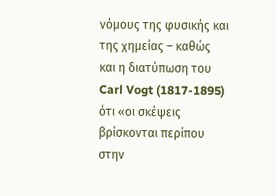νόμους της φυσικής και της χημείας – καθώς και η διατύπωση του Carl Vogt (1817-1895) ότι «οι σκέψεις βρίσκονται περίπου στην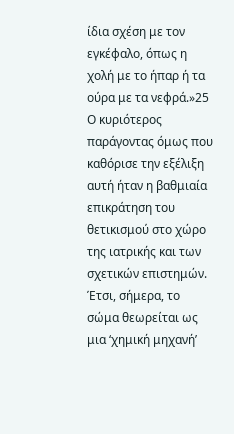ίδια σχέση με τον εγκέφαλο, όπως η χολή με το ήπαρ ή τα ούρα με τα νεφρά.»25 Ο κυριότερος παράγοντας όμως που καθόρισε την εξέλιξη αυτή ήταν η βαθμιαία επικράτηση του θετικισμού στο χώρο της ιατρικής και των σχετικών επιστημών. Έτσι, σήμερα, το σώμα θεωρείται ως μια ‘χημική μηχανή’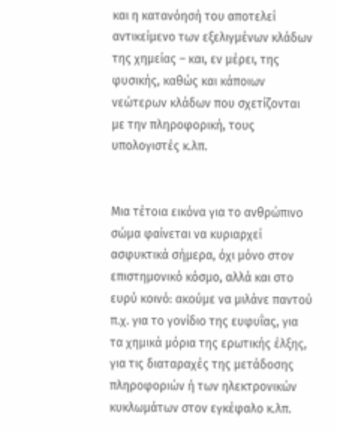και η κατανόησή του αποτελεί αντικείμενο των εξελιγμένων κλάδων της χημείας – και, εν μέρει, της φυσικής, καθώς και κάποιων νεώτερων κλάδων που σχετίζονται με την πληροφορική, τους υπολογιστές κ.λπ.


Μια τέτοια εικόνα για το ανθρώπινο σώμα φαίνεται να κυριαρχεί ασφυκτικά σήμερα, όχι μόνο στον επιστημονικό κόσμο, αλλά και στο ευρύ κοινό: ακούμε να μιλάνε παντού π.χ. για το γονίδιο της ευφυΐας, για τα χημικά μόρια της ερωτικής έλξης, για τις διαταραχές της μετάδοσης πληροφοριών ή των ηλεκτρονικών κυκλωμάτων στον εγκέφαλο κ.λπ.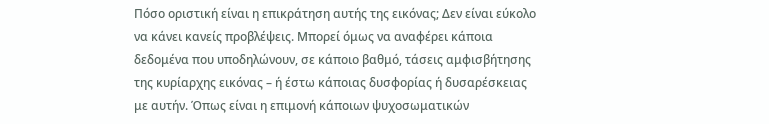Πόσο οριστική είναι η επικράτηση αυτής της εικόνας; Δεν είναι εύκολο να κάνει κανείς προβλέψεις. Μπορεί όμως να αναφέρει κάποια δεδομένα που υποδηλώνουν, σε κάποιο βαθμό, τάσεις αμφισβήτησης της κυρίαρχης εικόνας – ή έστω κάποιας δυσφορίας ή δυσαρέσκειας με αυτήν. Όπως είναι η επιμονή κάποιων ψυχοσωματικών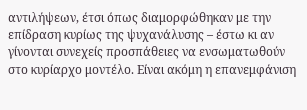αντιλήψεων, έτσι όπως διαμορφώθηκαν με την επίδραση κυρίως της ψυχανάλυσης – έστω κι αν γίνονται συνεχείς προσπάθειες να ενσωματωθούν στο κυρίαρχο μοντέλο. Είναι ακόμη η επανεμφάνιση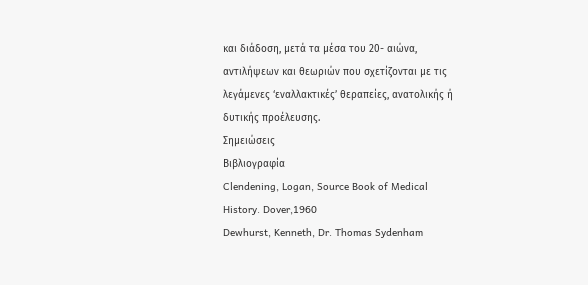και διάδοση, μετά τα μέσα του 20- αιώνα, αντιλήψεων και θεωριών που σχετίζονται με τις λεγάμενες ‘εναλλακτικές’ θεραπείες, ανατολικής ή δυτικής προέλευσης.
Σημειώσεις
Βιβλιογραφία
Clendening, Logan, Source Book of Medical History. Dover,1960
Dewhurst, Kenneth, Dr. Thomas Sydenham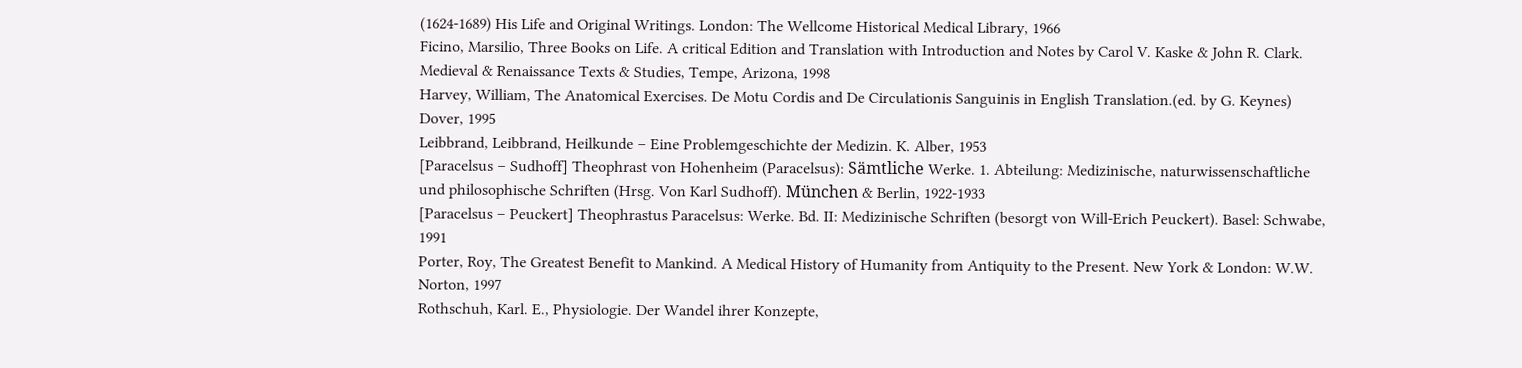(1624-1689) His Life and Original Writings. London: The Wellcome Historical Medical Library, 1966
Ficino, Marsilio, Three Books on Life. A critical Edition and Translation with Introduction and Notes by Carol V. Kaske & John R. Clark. Medieval & Renaissance Texts & Studies, Tempe, Arizona, 1998
Harvey, William, The Anatomical Exercises. De Motu Cordis and De Circulationis Sanguinis in English Translation.(ed. by G. Keynes) Dover, 1995
Leibbrand, Leibbrand, Heilkunde – Eine Problemgeschichte der Medizin. K. Alber, 1953
[Paracelsus – Sudhoff] Theophrast von Hohenheim (Paracelsus): Sämtliche Werke. 1. Abteilung: Medizinische, naturwissenschaftliche und philosophische Schriften (Hrsg. Von Karl Sudhoff). München & Berlin, 1922-1933
[Paracelsus – Peuckert] Theophrastus Paracelsus: Werke. Bd. II: Medizinische Schriften (besorgt von Will-Erich Peuckert). Basel: Schwabe, 1991
Porter, Roy, The Greatest Benefit to Mankind. A Medical History of Humanity from Antiquity to the Present. New York & London: W.W. Norton, 1997
Rothschuh, Karl. E., Physiologie. Der Wandel ihrer Konzepte,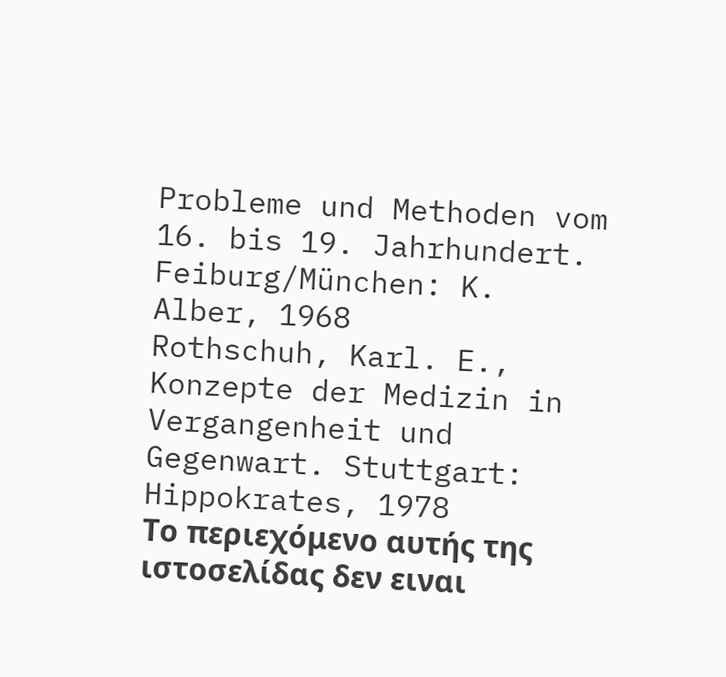Probleme und Methoden vom 16. bis 19. Jahrhundert. Feiburg/München: K. Alber, 1968
Rothschuh, Karl. E., Konzepte der Medizin in Vergangenheit und Gegenwart. Stuttgart: Hippokrates, 1978
Το περιεχόμενο αυτής της ιστοσελίδας δεν ειναι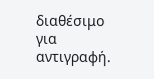διαθέσιμο για αντιγραφή.